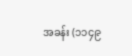အခန်း (၁၁၄၉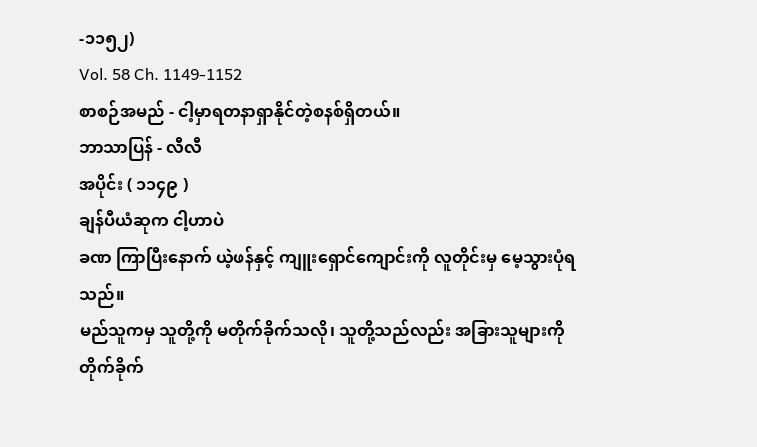-၁၁၅၂)
Vol. 58 Ch. 1149-1152
စာစဉ်အမည် - ငါ့မှာရတနာရှာနိုင်တဲ့စနစ်ရှိတယ်။
ဘာသာပြန် - လီလီ
အပိုင်း ( ၁၁၄၉ )
ချန်ပီယံဆုက ငါ့ဟာပဲ
ခဏ ကြာပြီးနောက် ယဲ့ဖန်နှင့် ကျူးရှောင်ကျောင်းကို လူတိုင်းမှ မေ့သွားပုံရသည်။
မည်သူကမှ သူတို့ကို မတိုက်ခိုက်သလို၊ သူတို့သည်လည်း အခြားသူများကို တိုက်ခိုက်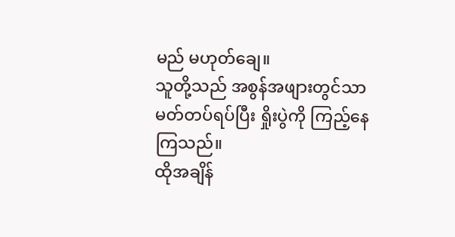မည် မဟုတ်ချေ။
သူတို့သည် အစွန်အဖျားတွင်သာ မတ်တပ်ရပ်ပြီး ရှိုးပွဲကို ကြည့်နေကြသည်။
ထိုအချိန်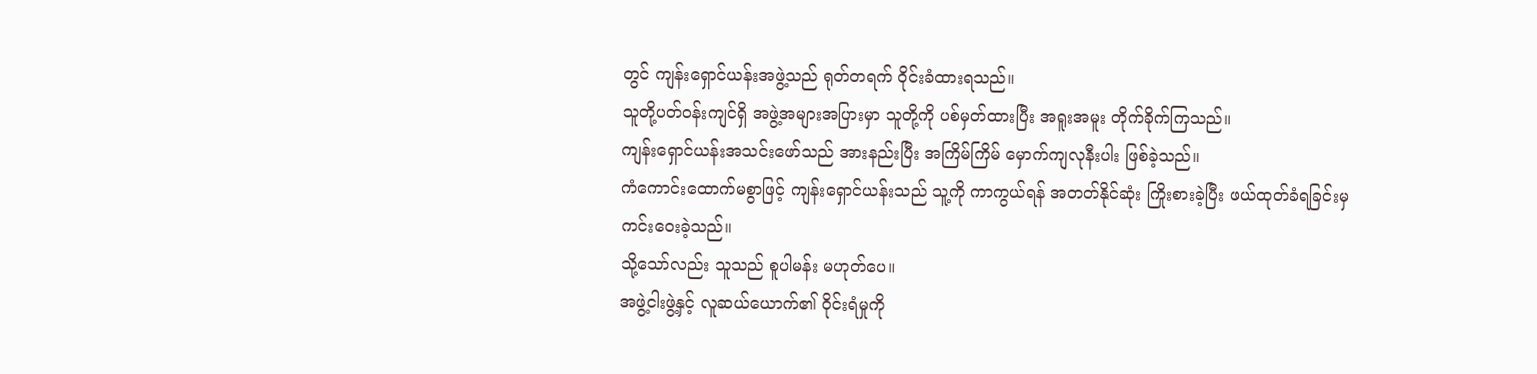တွင် ကျန်းရှောင်ယန်းအဖွဲ့သည် ရုတ်တရက် ဝိုင်းခံထားရသည်။
သူတို့ပတ်ဝန်းကျင်ရှိ အဖွဲ့အများအပြားမှာ သူတို့ကို ပစ်မှတ်ထားပြီး အရူးအမူး တိုက်ခိုက်ကြသည်။
ကျန်းရှောင်ယန်းအသင်းဖော်သည် အားနည်းပြီး အကြိမ်ကြိမ် မှောက်ကျလုနီးပါး ဖြစ်ခဲ့သည်။
ကံကောင်းထောက်မစွာဖြင့် ကျန်းရှောင်ယန်းသည် သူ့ကို ကာကွယ်ရန် အတတ်နိုင်ဆုံး ကြိုးစားခဲ့ပြီး ဖယ်ထုတ်ခံရခြင်းမှ ကင်းဝေးခဲ့သည်။
သို့သော်လည်း သူသည် စူပါမန်း မဟုတ်ပေ။
အဖွဲ့ငါးဖွဲ့နှင့် လူဆယ်ယောက်၏ ဝိုင်းရံမှုကို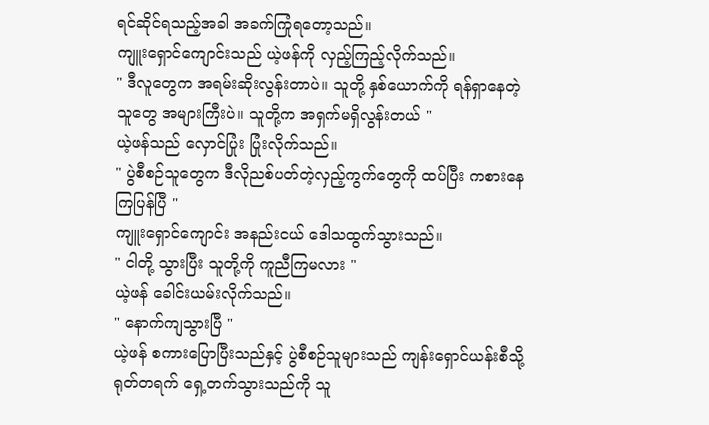ရင်ဆိုင်ရသည့်အခါ အခက်ကြုံရတော့သည်။
ကျူးရှောင်ကျောင်းသည် ယဲ့ဖန်ကို လှည့်ကြည့်လိုက်သည်။
" ဒီလူတွေက အရမ်းဆိုးလွန်းတာပဲ။ သူတို့ နှစ်ယောက်ကို ရန်ရှာနေတဲ့သူတွေ အများကြီးပဲ။ သူတို့က အရှက်မရှိလွန်းတယ် "
ယဲ့ဖန်သည် လှောင်ပြုံး ပြုံးလိုက်သည်။
" ပွဲစီစဉ်သူတွေက ဒီလိုညစ်ပတ်တဲ့လှည့်ကွက်တွေကို ထပ်ပြီး ကစားနေကြပြန်ပြီ "
ကျူးရှောင်ကျောင်း အနည်းငယ် ဒေါသထွက်သွားသည်။
" ငါတို့ သွားပြီး သူတို့ကို ကူညီကြမလား "
ယဲ့ဖန် ခေါင်းယမ်းလိုက်သည်။
" နောက်ကျသွားပြီ "
ယဲ့ဖန် စကားပြောပြီးသည်နှင့် ပွဲစီစဉ်သူများသည် ကျန်းရှောင်ယန်းစီသို့ ရုတ်တရက် ရှေ့တက်သွားသည်ကို သူ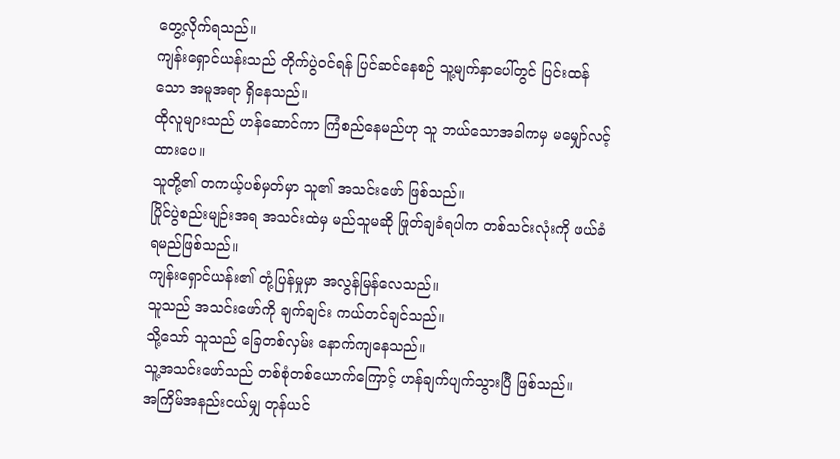တွေ့လိုက်ရသည်။
ကျန်းရှောင်ယန်းသည် တိုက်ပွဲဝင်ရန် ပြင်ဆင်နေစဉ် သူ့မျက်နှာပေါ်တွင် ပြင်းထန်သော အမူအရာ ရှိနေသည်။
ထိုလူများသည် ဟန်ဆောင်ကာ ကြံစည်နေမည်ဟု သူ ဘယ်သောအခါကမှ မမျှော်လင့်ထားပေ။
သူတို့၏ တကယ့်ပစ်မှတ်မှာ သူ၏ အသင်းဖော် ဖြစ်သည်။
ပြိုင်ပွဲစည်းမျဉ်းအရ အသင်းထဲမှ မည်သူမဆို ဖြုတ်ချခံရပါက တစ်သင်းလုံးကို ဖယ်ခံရမည်ဖြစ်သည်။
ကျန်းရှောင်ယန်း၏ တုံ့ပြန်မှုမှာ အလွန်မြန်လေသည်။
သူသည် အသင်းဖော်ကို ချက်ချင်း ကယ်တင်ချင်သည်။
သို့သော် သူသည် ခြေတစ်လှမ်း နောက်ကျနေသည်။
သူ့အသင်းဖော်သည် တစ်စုံတစ်ယောက်ကြောင့် ဟန်ချက်ပျက်သွားပြီ ဖြစ်သည်။
အကြိမ်အနည်းငယ်မျှ တုန်ယင်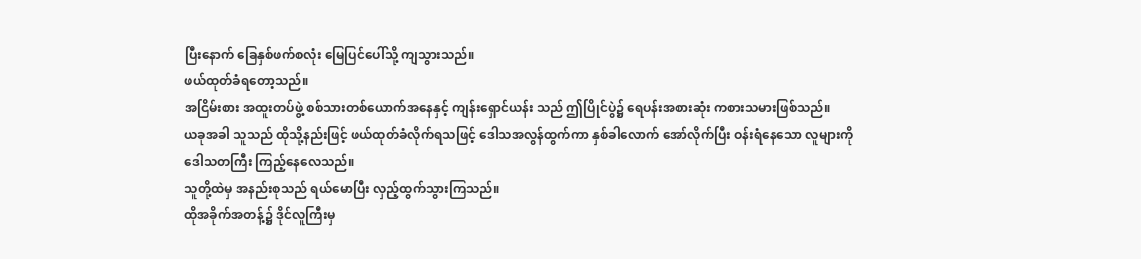ပြီးနောက် ခြေနှစ်ဖက်စလုံး မြေပြင်ပေါ်သို့ ကျသွားသည်။
ဖယ်ထုတ်ခံရတော့သည်။
အငြိမ်းစား အထူးတပ်ဖွဲ့ စစ်သားတစ်ယောက်အနေနှင့် ကျန်းရှောင်ယန်း သည် ဤပြိုင်ပွဲ၌ ရေပန်းအစားဆုံး ကစားသမားဖြစ်သည်။
ယခုအခါ သူသည် ထိုသို့နည်းဖြင့် ဖယ်ထုတ်ခံလိုက်ရသဖြင့် ဒေါသအလွန်ထွက်ကာ နှစ်ခါလောက် အော်လိုက်ပြီး ဝန်းရံနေသော လူများကို ဒေါသတကြီး ကြည့်နေလေသည်။
သူတို့ထဲမှ အနည်းစုသည် ရယ်မောပြီး လှည့်ထွက်သွားကြသည်။
ထိုအခိုက်အတန့်၌ ဒိုင်လူကြီးမှ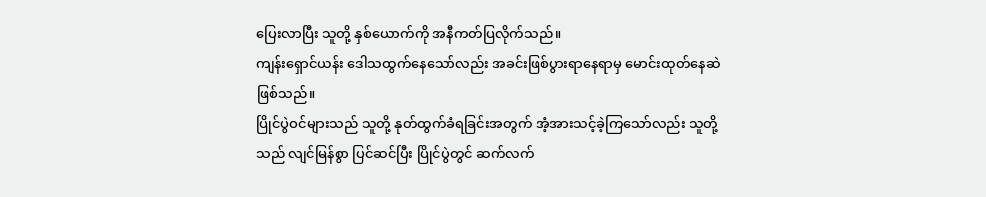ပြေးလာပြီး သူတို့ နှစ်ယောက်ကို အနီကတ်ပြလိုက်သည်။
ကျန်းရှောင်ယန်း ဒေါသထွက်နေသော်လည်း အခင်းဖြစ်ပွားရာနေရာမှ မောင်းထုတ်နေဆဲ ဖြစ်သည်။
ပြိုင်ပွဲဝင်များသည် သူတို့ နုတ်ထွက်ခံရခြင်းအတွက် အံ့အားသင့်ခဲ့ကြသော်လည်း သူတို့သည် လျင်မြန်စွာ ပြင်ဆင်ပြီး ပြိုင်ပွဲတွင် ဆက်လက်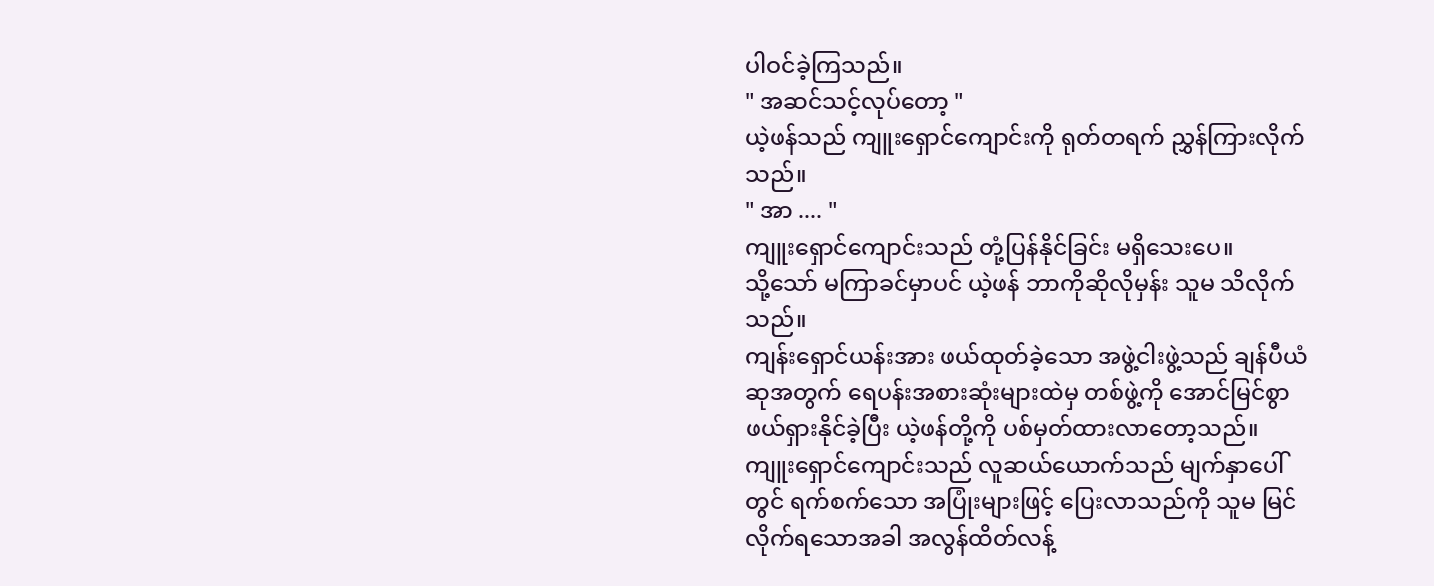ပါဝင်ခဲ့ကြသည်။
" အဆင်သင့်လုပ်တော့ "
ယဲ့ဖန်သည် ကျူးရှောင်ကျောင်းကို ရုတ်တရက် ညွှန်ကြားလိုက်သည်။
" အာ .... "
ကျူးရှောင်ကျောင်းသည် တုံ့ပြန်နိုင်ခြင်း မရှိသေးပေ။
သို့သော် မကြာခင်မှာပင် ယဲ့ဖန် ဘာကိုဆိုလိုမှန်း သူမ သိလိုက်သည်။
ကျန်းရှောင်ယန်းအား ဖယ်ထုတ်ခဲ့သော အဖွဲ့ငါးဖွဲ့သည် ချန်ပီယံဆုအတွက် ရေပန်းအစားဆုံးများထဲမှ တစ်ဖွဲ့ကို အောင်မြင်စွာ ဖယ်ရှားနိုင်ခဲ့ပြီး ယဲ့ဖန်တို့ကို ပစ်မှတ်ထားလာတော့သည်။
ကျူးရှောင်ကျောင်းသည် လူဆယ်ယောက်သည် မျက်နှာပေါ်တွင် ရက်စက်သော အပြုံးများဖြင့် ပြေးလာသည်ကို သူမ မြင်လိုက်ရသောအခါ အလွန်ထိတ်လန့်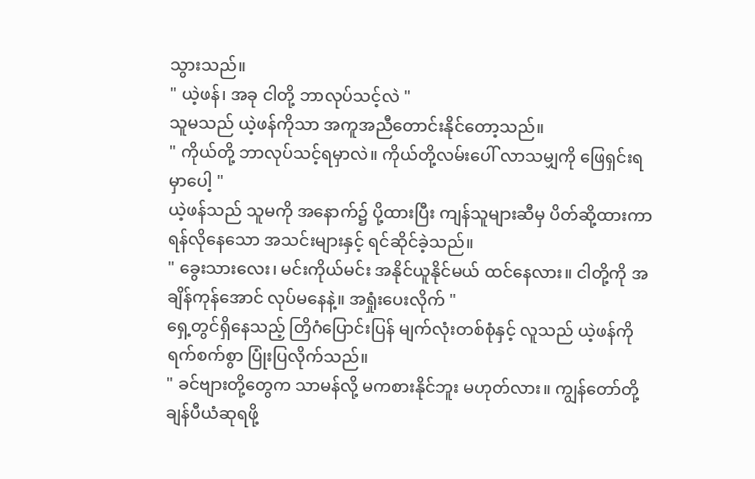သွားသည်။
" ယဲ့ဖန်၊ အခု ငါတို့ ဘာလုပ်သင့်လဲ "
သူမသည် ယဲ့ဖန်ကိုသာ အကူအညီတောင်းနိုင်တော့သည်။
" ကိုယ်တို့ ဘာလုပ်သင့်ရမှာလဲ။ ကိုယ်တို့လမ်းပေါ် လာသမျှကို ဖြေရှင်းရမှာပေါ့ "
ယဲ့ဖန်သည် သူမကို အနောက်၌ ပို့ထားပြီး ကျန်သူများဆီမှ ပိတ်ဆို့ထားကာ ရန်လိုနေသော အသင်းများနှင့် ရင်ဆိုင်ခဲ့သည်။
" ခွေးသားလေး၊ မင်းကိုယ်မင်း အနိုင်ယူနိုင်မယ် ထင်နေလား။ ငါတို့ကို အချိန်ကုန်အောင် လုပ်မနေနဲ့။ အရှုံးပေးလိုက် "
ရှေ့တွင်ရှိနေသည့် တြိဂံပြောင်းပြန် မျက်လုံးတစ်စုံနှင့် လူသည် ယဲ့ဖန်ကို ရက်စက်စွာ ပြုံးပြလိုက်သည်။
" ခင်ဗျားတို့တွေက သာမန်လို့ မကစားနိုင်ဘူး မဟုတ်လား။ ကျွန်တော်တို့ ချန်ပီယံဆုရဖို့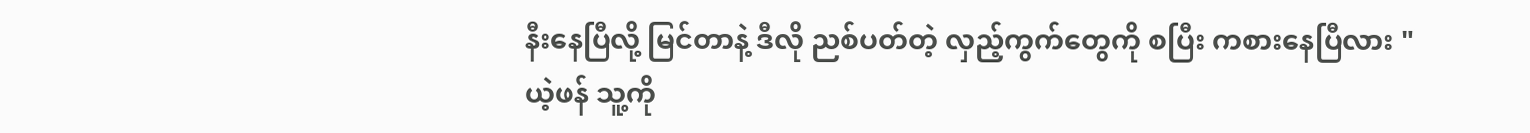နီးနေပြီလို့ မြင်တာနဲ့ ဒီလို ညစ်ပတ်တဲ့ လှည့်ကွက်တွေကို စပြီး ကစားနေပြီလား "
ယဲ့ဖန် သူ့ကို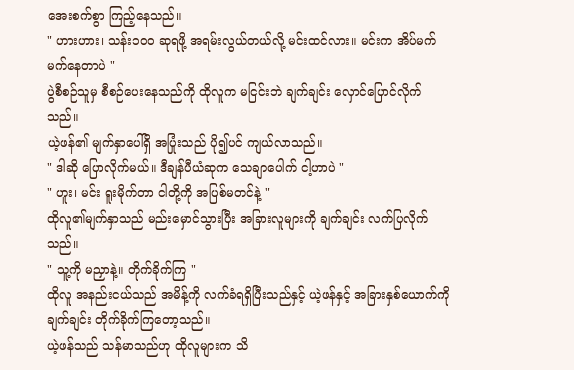အေးစက်စွာ ကြည့်နေသည်။
" ဟားဟား၊ သန်း၁၀၀ ဆုရဖို့ အရမ်းလွယ်တယ်လို့ မင်းထင်လား။ မင်းက အိပ်မက်မက်နေတာပဲ "
ပွဲစီစဉ်သူမှ စီစဉ်ပေးနေသည်ကို ထိုလူက မငြင်းဘဲ ချက်ချင်း လှောင်ပြောင်လိုက်သည်။
ယဲ့ဖန်၏ မျက်နှာပေါ်ရှိ အပြုံးသည် ပို၍ပင် ကျယ်လာသည်။
" ဒါဆို ပြောလိုက်မယ်။ ဒီချန်ပီယံဆုက သေချာပေါက် ငါ့ဟာပဲ "
" ဟူး၊ မင်း ရူးမိုက်တာ ငါတို့ကို အပြစ်မတင်နဲ့ "
ထိုလူ၏မျက်နှာသည် မည်းမှောင်သွားပြီး အခြားလူများကို ချက်ချင်း လက်ပြလိုက်သည်။
" သူ့ကို မညှာနဲ့။ တိုက်ခိုက်ကြ "
ထိုလူ အနည်းငယ်သည် အမိန့်ကို လက်ခံရရှိပြီးသည်နှင့် ယဲ့ဖန်နှင့် အခြားနှစ်ယောက်ကို ချက်ချင်း တိုက်ခိုက်ကြတော့သည်။
ယဲ့ဖန်သည် သန်မာသည်ဟု ထိုလူများက သိ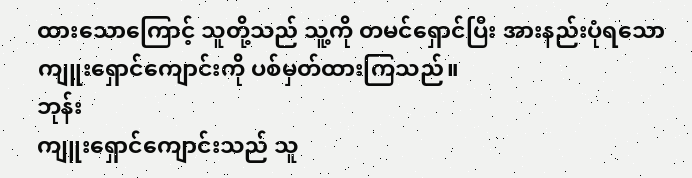ထားသောကြောင့် သူတို့သည် သူ့ကို တမင်ရှောင်ပြီး အားနည်းပုံရသော ကျူးရှောင်ကျောင်းကို ပစ်မှတ်ထားကြသည်။
ဘုန်း
ကျူးရှောင်ကျောင်းသည် သူ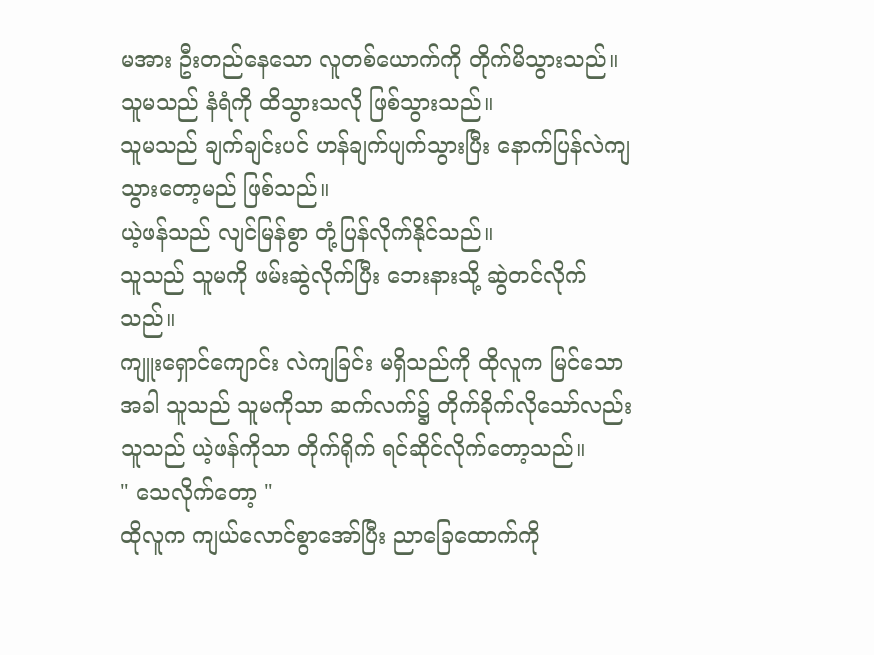မအား ဦးတည်နေသော လူတစ်ယောက်ကို တိုက်မိသွားသည်။
သူမသည် နံရံကို ထိသွားသလို ဖြစ်သွားသည်။
သူမသည် ချက်ချင်းပင် ဟန်ချက်ပျက်သွားပြီး နောက်ပြန်လဲကျသွားတော့မည် ဖြစ်သည်။
ယဲ့ဖန်သည် လျင်မြန်စွာ တုံ့ပြန်လိုက်နိုင်သည်။
သူသည် သူမကို ဖမ်းဆွဲလိုက်ပြီး ဘေးနားသို့ ဆွဲတင်လိုက်သည်။
ကျူးရှောင်ကျောင်း လဲကျခြင်း မရှိသည်ကို ထိုလူက မြင်သောအခါ သူသည် သူမကိုသာ ဆက်လက်၌ တိုက်ခိုက်လိုသော်လည်း သူသည် ယဲ့ဖန်ကိုသာ တိုက်ရိုက် ရင်ဆိုင်လိုက်တော့သည်။
" သေလိုက်တော့ "
ထိုလူက ကျယ်လောင်စွာအော်ပြီး ညာခြေထောက်ကို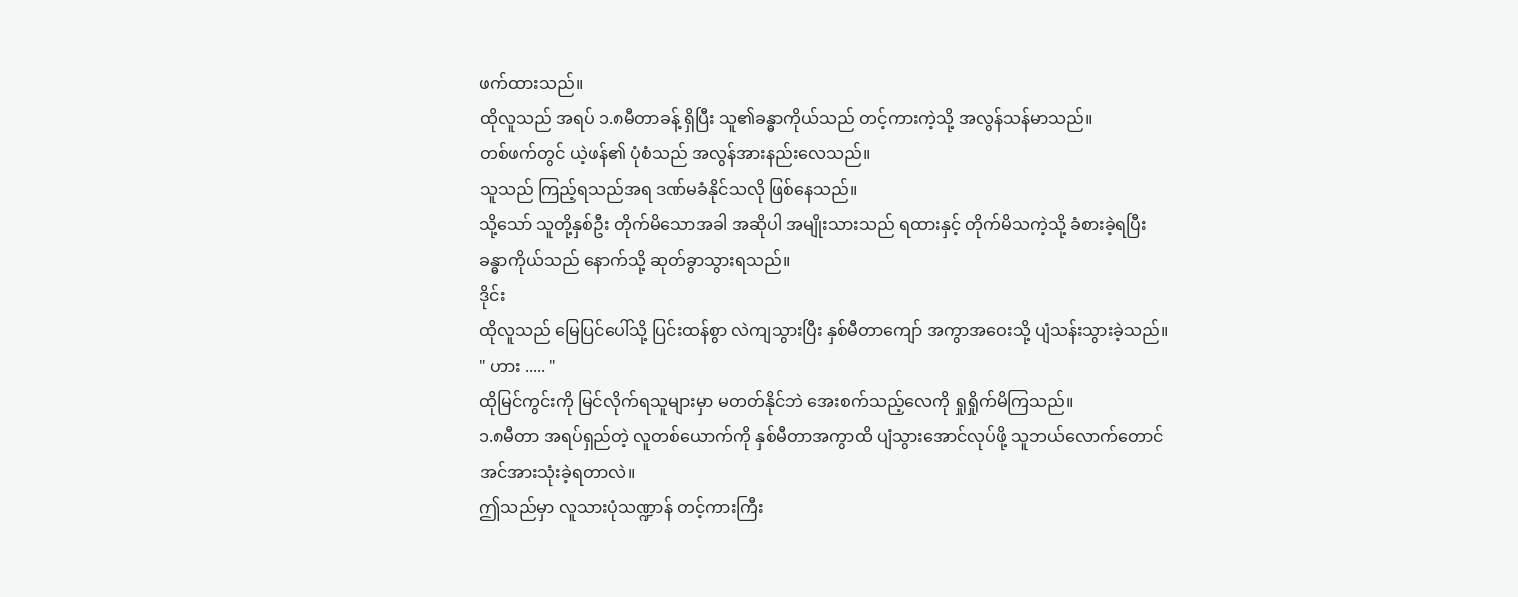ဖက်ထားသည်။
ထိုလူသည် အရပ် ၁.၈မီတာခန့် ရှိပြီး သူ၏ခန္ဓာကိုယ်သည် တင့်ကားကဲ့သို့ အလွန်သန်မာသည်။
တစ်ဖက်တွင် ယဲ့ဖန်၏ ပုံစံသည် အလွန်အားနည်းလေသည်။
သူသည် ကြည့်ရသည်အရ ဒဏ်မခံနိုင်သလို ဖြစ်နေသည်။
သို့သော် သူတို့နှစ်ဦး တိုက်မိသောအခါ အဆိုပါ အမျိုးသားသည် ရထားနှင့် တိုက်မိသကဲ့သို့ ခံစားခဲ့ရပြီး ခန္ဓာကိုယ်သည် နောက်သို့ ဆုတ်ခွာသွားရသည်။
ဒိုင်း
ထိုလူသည် မြေပြင်ပေါ်သို့ ပြင်းထန်စွာ လဲကျသွားပြီး နှစ်မီတာကျော် အကွာအဝေးသို့ ပျံသန်းသွားခဲ့သည်။
" ဟား ..... "
ထိုမြင်ကွင်းကို မြင်လိုက်ရသူများမှာ မတတ်နိုင်ဘဲ အေးစက်သည့်လေကို ရှုရှိုက်မိကြသည်။
၁.၈မီတာ အရပ်ရှည်တဲ့ လူတစ်ယောက်ကို နှစ်မီတာအကွာထိ ပျံသွားအောင်လုပ်ဖို့ သူဘယ်လောက်တောင် အင်အားသုံးခဲ့ရတာလဲ။
ဤသည်မှာ လူသားပုံသဏ္ဍာန် တင့်ကားကြီး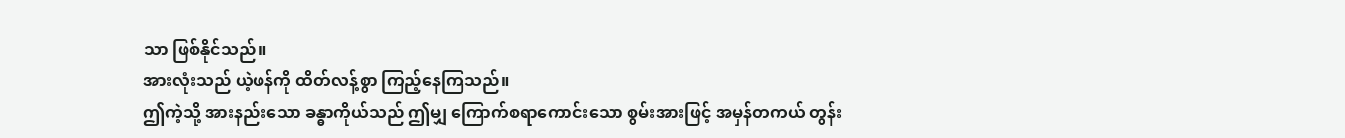သာ ဖြစ်နိုင်သည်။
အားလုံးသည် ယဲ့ဖန်ကို ထိတ်လန့်စွာ ကြည့်နေကြသည်။
ဤကဲ့သို့ အားနည်းသော ခန္ဓာကိုယ်သည် ဤမျှ ကြောက်စရာကောင်းသော စွမ်းအားဖြင့် အမှန်တကယ် တွန်း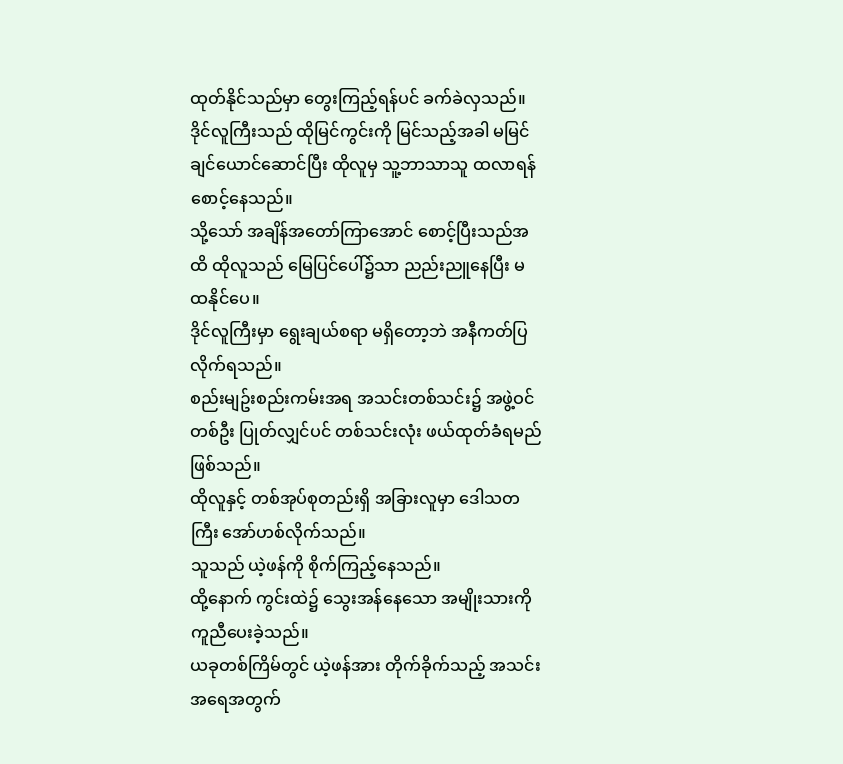ထုတ်နိုင်သည်မှာ တွေးကြည့်ရန်ပင် ခက်ခဲလှသည်။
ဒိုင်လူကြီးသည် ထိုမြင်ကွင်းကို မြင်သည့်အခါ မမြင်ချင်ယောင်ဆောင်ပြီး ထိုလူမှ သူ့ဘာသာသူ ထလာရန် စောင့်နေသည်။
သို့သော် အချိန်အတော်ကြာအောင် စောင့်ပြီးသည်အထိ ထိုလူသည် မြေပြင်ပေါ်၌သာ ညည်းညူနေပြီး မထနိုင်ပေ။
ဒိုင်လူကြီးမှာ ရွေးချယ်စရာ မရှိတော့ဘဲ အနီကတ်ပြလိုက်ရသည်။
စည်းမျဥ်းစည်းကမ်းအရ အသင်းတစ်သင်း၌ အဖွဲ့ဝင်တစ်ဦး ပြုတ်လျှင်ပင် တစ်သင်းလုံး ဖယ်ထုတ်ခံရမည် ဖြစ်သည်။
ထိုလူနှင့် တစ်အုပ်စုတည်းရှိ အခြားလူမှာ ဒေါသတကြီး အော်ဟစ်လိုက်သည်။
သူသည် ယဲ့ဖန်ကို စိုက်ကြည့်နေသည်။
ထို့နောက် ကွင်းထဲ၌ သွေးအန်နေသော အမျိုးသားကို ကူညီပေးခဲ့သည်။
ယခုတစ်ကြိမ်တွင် ယဲ့ဖန်အား တိုက်ခိုက်သည့် အသင်းအရေအတွက်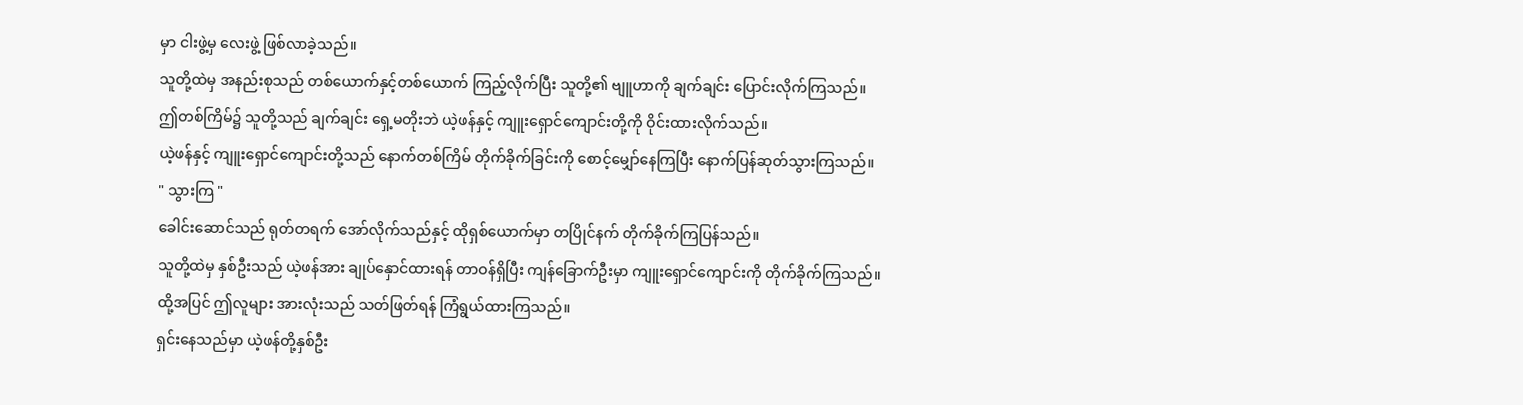မှာ ငါးဖွဲ့မှ လေးဖွဲ့ ဖြစ်လာခဲ့သည်။
သူတို့ထဲမှ အနည်းစုသည် တစ်ယောက်နှင့်တစ်ယောက် ကြည့်လိုက်ပြီး သူတို့၏ ဗျူဟာကို ချက်ချင်း ပြောင်းလိုက်ကြသည်။
ဤတစ်ကြိမ်၌ သူတို့သည် ချက်ချင်း ရှေ့မတိုးဘဲ ယဲ့ဖန်နှင့် ကျူးရှောင်ကျောင်းတို့ကို ဝိုင်းထားလိုက်သည်။
ယဲ့ဖန်နှင့် ကျူးရှောင်ကျောင်းတို့သည် နောက်တစ်ကြိမ် တိုက်ခိုက်ခြင်းကို စောင့်မျှော်နေကြပြီး နောက်ပြန်ဆုတ်သွားကြသည်။
" သွားကြ "
ခေါင်းဆောင်သည် ရုတ်တရက် အော်လိုက်သည်နှင့် ထိုရှစ်ယောက်မှာ တပြိုင်နက် တိုက်ခိုက်ကြပြန်သည်။
သူတို့ထဲမှ နှစ်ဦးသည် ယဲ့ဖန်အား ချုပ်နှောင်ထားရန် တာဝန်ရှိပြီး ကျန်ခြောက်ဦးမှာ ကျူးရှောင်ကျောင်းကို တိုက်ခိုက်ကြသည်။
ထို့အပြင် ဤလူများ အားလုံးသည် သတ်ဖြတ်ရန် ကြံရွယ်ထားကြသည်။
ရှင်းနေသည်မှာ ယဲ့ဖန်တို့နှစ်ဦး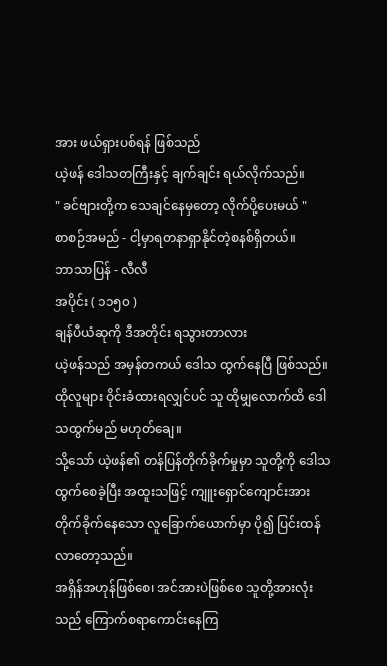အား ဖယ်ရှားပစ်ရန် ဖြစ်သည်
ယဲ့ဖန် ဒေါသတကြီးနှင့် ချက်ချင်း ရယ်လိုက်သည်။
" ခင်ဗျားတို့က သေချင်နေမှတော့ လိုက်ပို့ပေးမယ် "
စာစဉ်အမည် - ငါ့မှာရတနာရှာနိုင်တဲ့စနစ်ရှိတယ်။
ဘာသာပြန် - လီလီ
အပိုင်း ( ၁၁၅၀ )
ချန်ပီယံဆုကို ဒီအတိုင်း ရသွားတာလား
ယဲ့ဖန်သည် အမှန်တကယ် ဒေါသ ထွက်နေပြီ ဖြစ်သည်။
ထိုလူများ ဝိုင်းခံထားရလျှင်ပင် သူ ထိုမျှလောက်ထိ ဒေါသထွက်မည် မဟုတ်ချေ။
သို့သော် ယဲ့ဖန်၏ တန်ပြန်တိုက်ခိုက်မှုမှာ သူတို့ကို ဒေါသထွက်စေခဲ့ပြီး အထူးသဖြင့် ကျူးရှောင်ကျောင်းအား တိုက်ခိုက်နေသော လူခြောက်ယောက်မှာ ပို၍ ပြင်းထန်လာတော့သည်။
အရှိန်အဟုန်ဖြစ်စေ၊ အင်အားပဲဖြစ်စေ သူတို့အားလုံးသည် ကြောက်စရာကောင်းနေကြ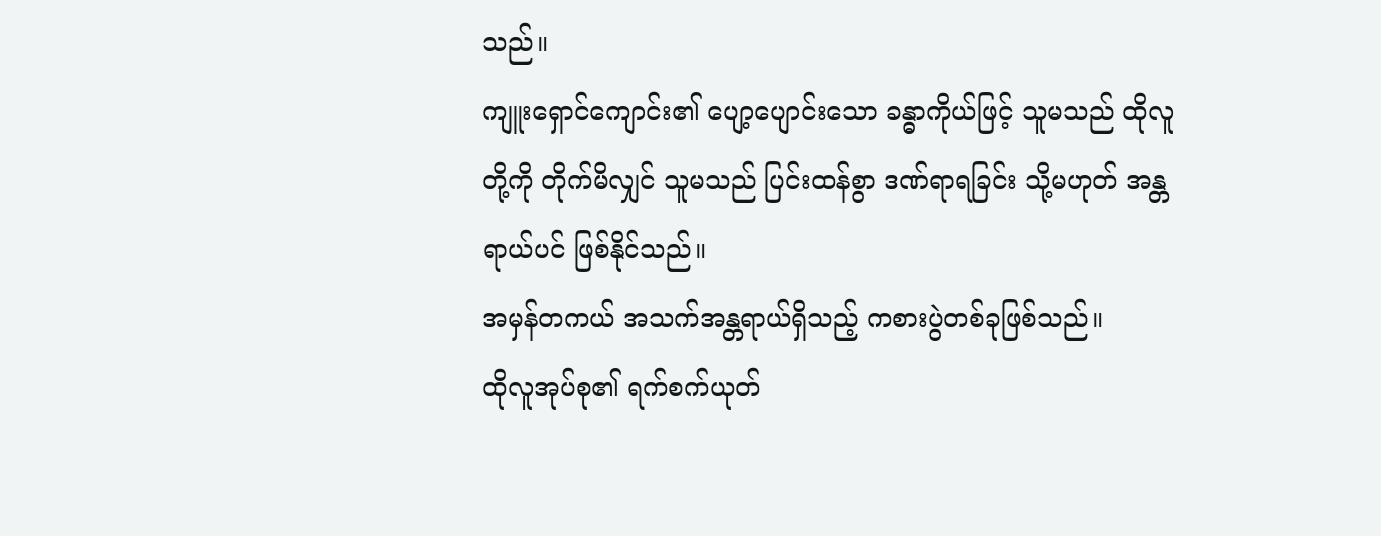သည်။
ကျူးရှောင်ကျောင်း၏ ပျော့ပျောင်းသော ခန္ဓာကိုယ်ဖြင့် သူမသည် ထိုလူတို့ကို တိုက်မိလျှင် သူမသည် ပြင်းထန်စွာ ဒဏ်ရာရခြင်း သို့မဟုတ် အန္တရာယ်ပင် ဖြစ်နိုင်သည်။
အမှန်တကယ် အသက်အန္တရာယ်ရှိသည့် ကစားပွဲတစ်ခုဖြစ်သည်။
ထိုလူအုပ်စု၏ ရက်စက်ယုတ်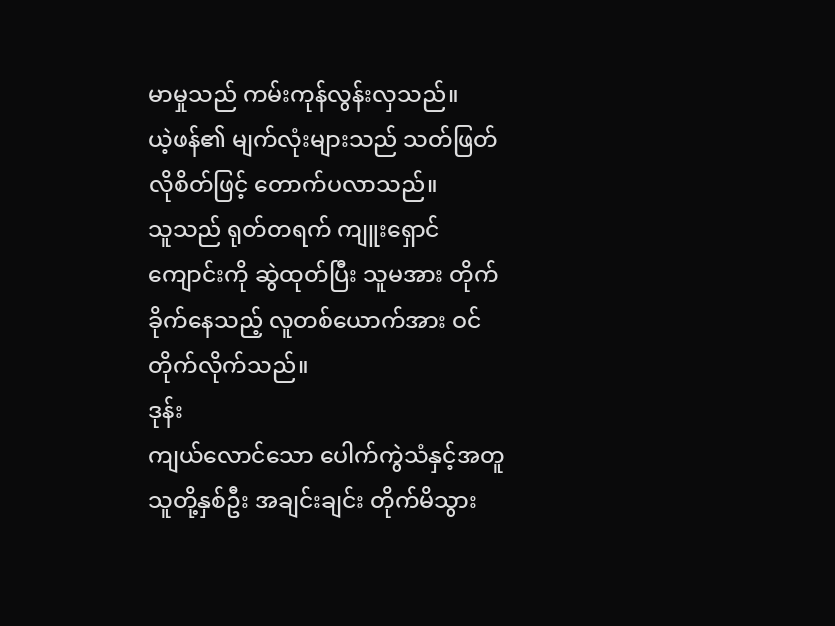မာမှုသည် ကမ်းကုန်လွန်းလှသည်။
ယဲ့ဖန်၏ မျက်လုံးများသည် သတ်ဖြတ်လိုစိတ်ဖြင့် တောက်ပလာသည်။
သူသည် ရုတ်တရက် ကျူးရှောင်ကျောင်းကို ဆွဲထုတ်ပြီး သူမအား တိုက်ခိုက်နေသည့် လူတစ်ယောက်အား ဝင်တိုက်လိုက်သည်။
ဒုန်း
ကျယ်လောင်သော ပေါက်ကွဲသံနှင့်အတူ သူတို့နှစ်ဦး အချင်းချင်း တိုက်မိသွား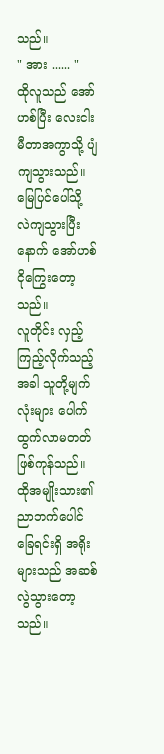သည်။
" အား ...... "
ထိုလူသည် အော်ဟစ်ပြီး လေးငါးမီတာအကွာသို့ ပျံကျသွားသည်။
မြေပြင်ပေါ်သို့ လဲကျသွားပြီးနောက် အော်ဟစ်ငိုကြွေးတော့သည်။
လူတိုင်း လှည့်ကြည့်လိုက်သည့်အခါ သူတို့မျက်လုံးများ ပေါက်ထွက်လာမတတ် ဖြစ်ကုန်သည်။
ထိုအမျိုးသား၏ ညာဘက်ပေါင်ခြေရင်းရှိ အရိုးများသည် အဆစ်လွဲသွားတော့သည်။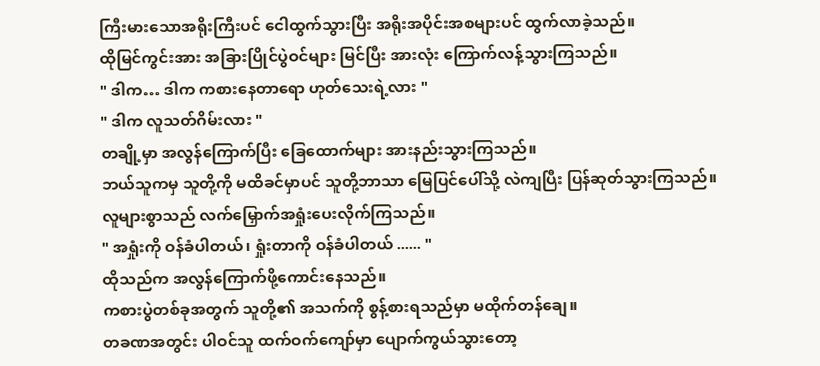ကြီးမားသောအရိုးကြီးပင် ငေါထွက်သွားပြီး အရိုးအပိုင်းအစများပင် ထွက်လာခဲ့သည်။
ထိုမြင်ကွင်းအား အခြားပြိုင်ပွဲဝင်များ မြင်ပြီး အားလုံး ကြောက်လန့်သွားကြသည်။
" ဒါက… ဒါက ကစားနေတာရော ဟုတ်သေးရဲ့လား "
" ဒါက လူသတ်ဂိမ်းလား "
တချို့မှာ အလွန်ကြောက်ပြီး ခြေထောက်များ အားနည်းသွားကြသည်။
ဘယ်သူကမှ သူတို့ကို မထိခင်မှာပင် သူတို့ဘာသာ မြေပြင်ပေါ်သို့ လဲကျပြီး ပြန်ဆုတ်သွားကြသည်။
လူများစွာသည် လက်မြှောက်အရှုံးပေးလိုက်ကြသည်။
" အရှုံးကို ဝန်ခံပါတယ်၊ ရှုံးတာကို ဝန်ခံပါတယ် ...... "
ထိုသည်က အလွန်ကြောက်ဖို့ကောင်းနေသည်။
ကစားပွဲတစ်ခုအတွက် သူတို့၏ အသက်ကို စွန့်စားရသည်မှာ မထိုက်တန်ချေ။
တခဏအတွင်း ပါဝင်သူ ထက်ဝက်ကျော်မှာ ပျောက်ကွယ်သွားတော့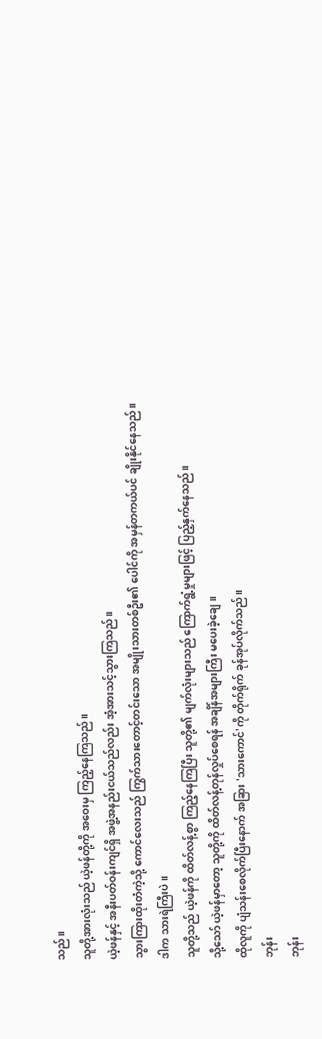သည်။
သူတို့အားလုံးသည် ယဲ့ဖန်တို့ကို အဝေးမှ ကြည့်နေကြသည်။
ယဲ့ဖန်နှင့် အနီးပတ်ဝန်းကျင်ရှိ အဖွဲ့အနည်းငယ်သည်လည်း အံ့အားသင့်သွားကြသည်။
သွားကြားထိုးတံကဲ့သို့ ကောင်လေးသည် ကြွက်သားတောင့်တင်းသော အမျိုးသားတစ်ဦး၏ ပေါင်ကို အမှန်တကယ်ပင် ချိုးနိုင်နေသည်။
ဒါက သားရဲကြီးပဲ။
သူတို့သည် ယဲ့ဖန်ကို ထိတ်လန့်စွာ ကြည့်နေကြပြီး သူတို့၏ မျက်လုံးများသည် ကြောက်ရွံ့မှုများဖြင့် ပြည့်နှက်နေသည်။
သို့သော် ယဲ့ဖန်မှာတော့ သူတို့ကို ထိတ်လန့်တုန်လှုပ်စေရန် အချိန်အများကြီး မပေးခဲ့ချေ။
ထိုလူကို ပျံသန်းစေလိုက်ပြီးနောက် အခြား 'သားကောင်'ကို တိုက်ရိုက် ခုန်အုပ်လိုက်သည်။
ဘုန်း
ဘုန်း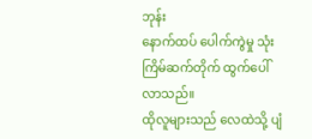ဘုန်း
နောက်ထပ် ပေါက်ကွဲမှု သုံးကြိမ်ဆက်တိုက် ထွက်ပေါ်လာသည်။
ထိုလူများသည် လေထဲသို့ ပျံ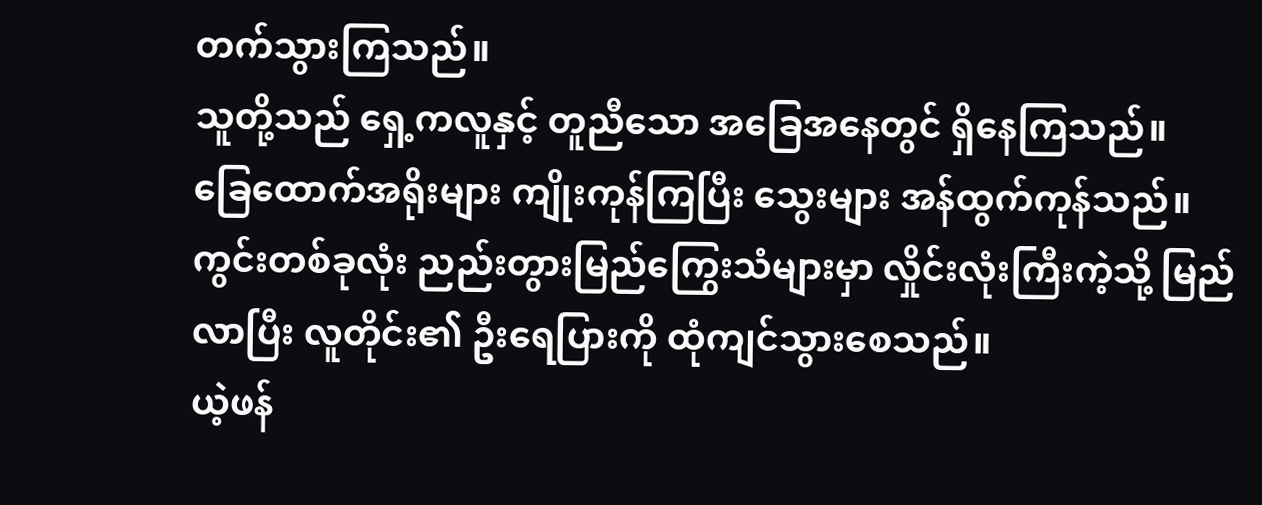တက်သွားကြသည်။
သူတို့သည် ရှေ့ကလူနှင့် တူညီသော အခြေအနေတွင် ရှိနေကြသည်။
ခြေထောက်အရိုးများ ကျိုးကုန်ကြပြီး သွေးများ အန်ထွက်ကုန်သည်။
ကွင်းတစ်ခုလုံး ညည်းတွားမြည်ကြွေးသံများမှာ လှိုင်းလုံးကြီးကဲ့သို့ မြည်လာပြီး လူတိုင်း၏ ဦးရေပြားကို ထုံကျင်သွားစေသည်။
ယဲ့ဖန်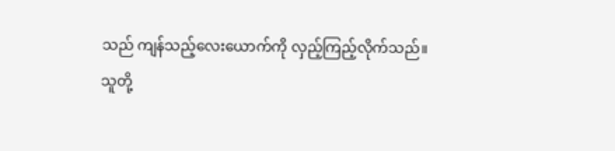သည် ကျန်သည့်လေးယောက်ကို လှည့်ကြည့်လိုက်သည်။
သူတို့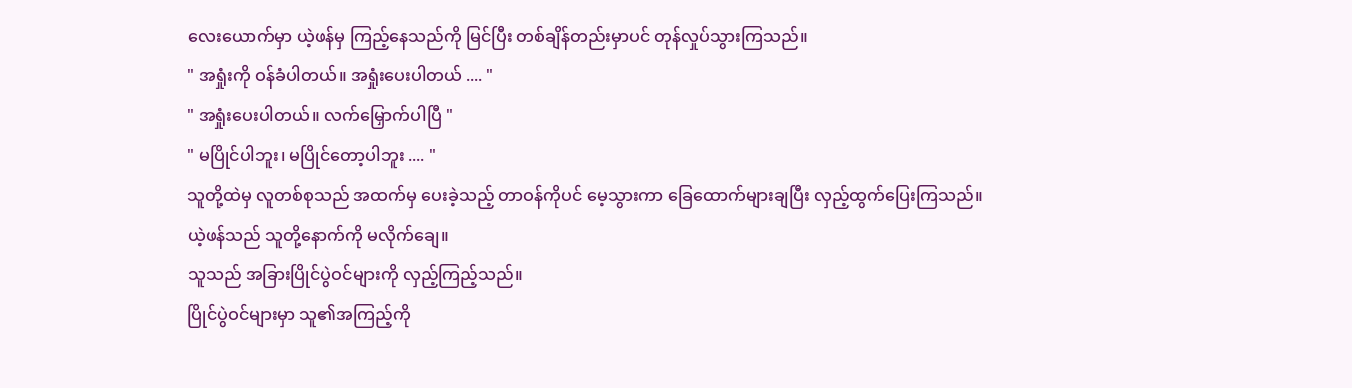လေးယောက်မှာ ယဲ့ဖန်မှ ကြည့်နေသည်ကို မြင်ပြီး တစ်ချိန်တည်းမှာပင် တုန်လှုပ်သွားကြသည်။
" အရှုံးကို ဝန်ခံပါတယ်။ အရှုံးပေးပါတယ် .... "
" အရှုံးပေးပါတယ်။ လက်မြှောက်ပါပြီ "
" မပြိုင်ပါဘူး၊ မပြိုင်တော့ပါဘူး .... "
သူတို့ထဲမှ လူတစ်စုသည် အထက်မှ ပေးခဲ့သည့် တာဝန်ကိုပင် မေ့သွားကာ ခြေထောက်များချပြီး လှည့်ထွက်ပြေးကြသည်။
ယဲ့ဖန်သည် သူတို့နောက်ကို မလိုက်ချေ။
သူသည် အခြားပြိုင်ပွဲဝင်များကို လှည့်ကြည့်သည်။
ပြိုင်ပွဲဝင်များမှာ သူ၏အကြည့်ကို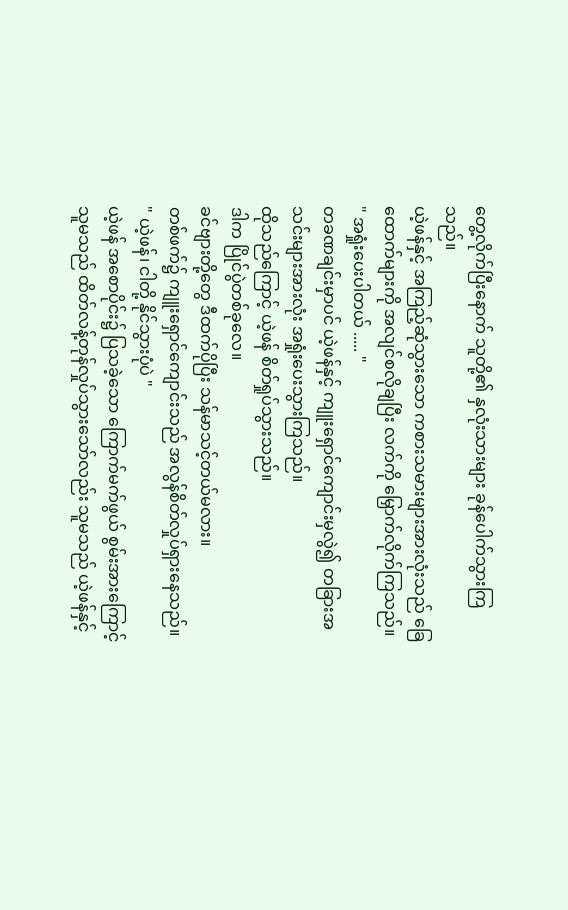တွေ့လိုက်ပြီးနောက် သူတို့၏ နှလုံးသားများ ခုန်ပေါက်သွားကြသည်။
ယဲ့ဖန်နှင့် အကြည့်ဆုံသွားသော ကစားသမားများအားလုံးသည် ခြေထောက်များကို အလျင်စလိုချပြီး လက်ကို မြှောက်လိုက်ကြသည်။
" အရှုံးပေးပါတယ် ..... "
တခဏချင်းမှာပင် ယဲ့ဖန်နှင့် ကျူးရှောင်ကျောင်းမှလွဲ၍ တခြားအသင်းများအားလုံး အရှုံးပေးသွားကြသည်။
ထိုသည်ကြောင့် ယဲ့ဖန် စိတ်ရှုပ်သွားသည်။
ဒါက ပြိုင်ပွဲတစ်ခုလေ။
ခင်ဗျားတို့တွေ ဒီထက်ပိုပြီး သန်မာသင့်တယ်မလား။
တစ်ဖက်၌ ကျူးရှောင်ကျောင်းသည် အလွန်စိတ်လှုပ်ရှားနေသည်။
" ယဲ့ဖန်၊ ငါတို့ နိုင်သွားပုံပဲ "
ယဲ့ဖန် အစောပိုင်း၌ ပြသခဲ့သော ကြောက်မက်ဖွယ် စွမ်းအားကြောင့် သူမသည် ထိတ်လန့်တုန်လှုပ်သွားသော်လည်း သူမသည် ယဲ့ဖန်နှင့်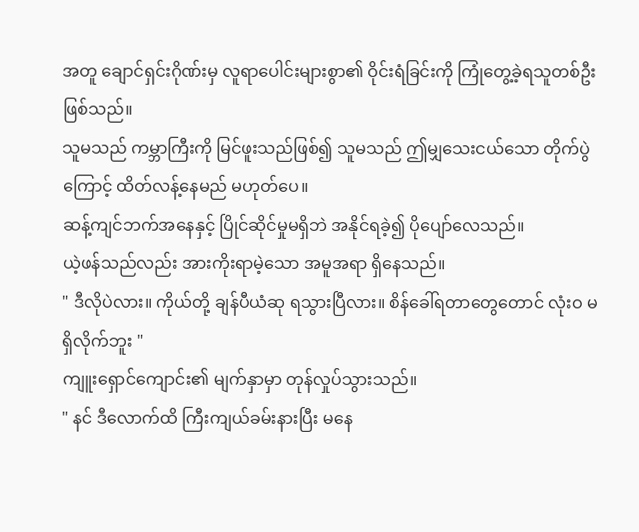အတူ ချောင်ရှင်းဂိုဏ်းမှ လူရာပေါင်းများစွာ၏ ဝိုင်းရံခြင်းကို ကြုံတွေ့ခဲ့ရသူတစ်ဦး ဖြစ်သည်။
သူမသည် ကမ္ဘာကြီးကို မြင်ဖူးသည်ဖြစ်၍ သူမသည် ဤမျှသေးငယ်သော တိုက်ပွဲကြောင့် ထိတ်လန့်နေမည် မဟုတ်ပေ။
ဆန့်ကျင်ဘက်အနေနှင့် ပြိုင်ဆိုင်မှုမရှိဘဲ အနိုင်ရခဲ့၍ ပိုပျော်လေသည်။
ယဲ့ဖန်သည်လည်း အားကိုးရာမဲ့သော အမူအရာ ရှိနေသည်။
" ဒီလိုပဲလား။ ကိုယ်တို့ ချန်ပီယံဆု ရသွားပြီလား။ စိန်ခေါ်ရတာတွေတောင် လုံးဝ မရှိလိုက်ဘူး "
ကျူးရှောင်ကျောင်း၏ မျက်နှာမှာ တုန်လှုပ်သွားသည်။
" နင် ဒီလောက်ထိ ကြီးကျယ်ခမ်းနားပြီး မနေ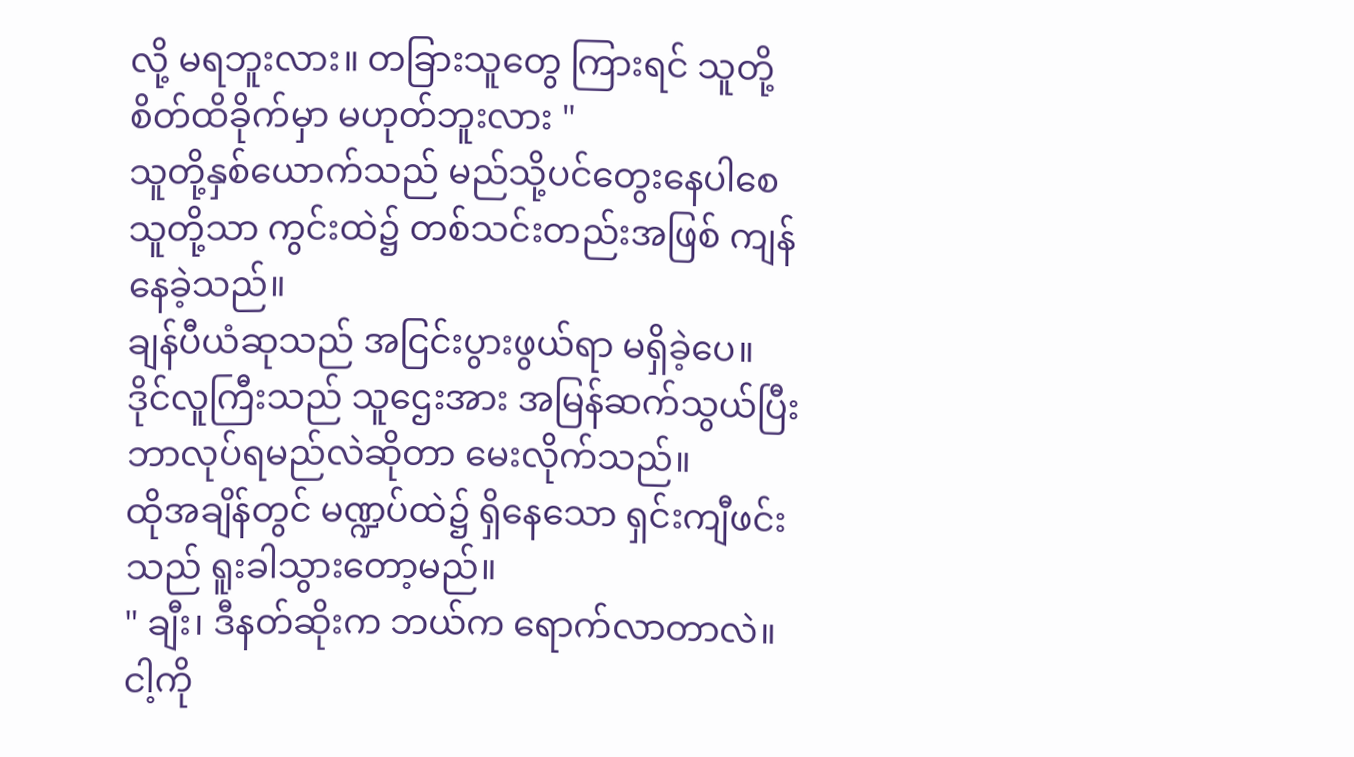လို့ မရဘူးလား။ တခြားသူတွေ ကြားရင် သူတို့ စိတ်ထိခိုက်မှာ မဟုတ်ဘူးလား "
သူတို့နှစ်ယောက်သည် မည်သို့ပင်တွေးနေပါစေ သူတို့သာ ကွင်းထဲ၌ တစ်သင်းတည်းအဖြစ် ကျန်နေခဲ့သည်။
ချန်ပီယံဆုသည် အငြင်းပွားဖွယ်ရာ မရှိခဲ့ပေ။
ဒိုင်လူကြီးသည် သူဌေးအား အမြန်ဆက်သွယ်ပြီး ဘာလုပ်ရမည်လဲဆိုတာ မေးလိုက်သည်။
ထိုအချိန်တွင် မဏ္ဍပ်ထဲ၌ ရှိနေသော ရှင်းကျီဖင်းသည် ရူးခါသွားတော့မည်။
" ချီး၊ ဒီနတ်ဆိုးက ဘယ်က ရောက်လာတာလဲ။ ငါ့ကို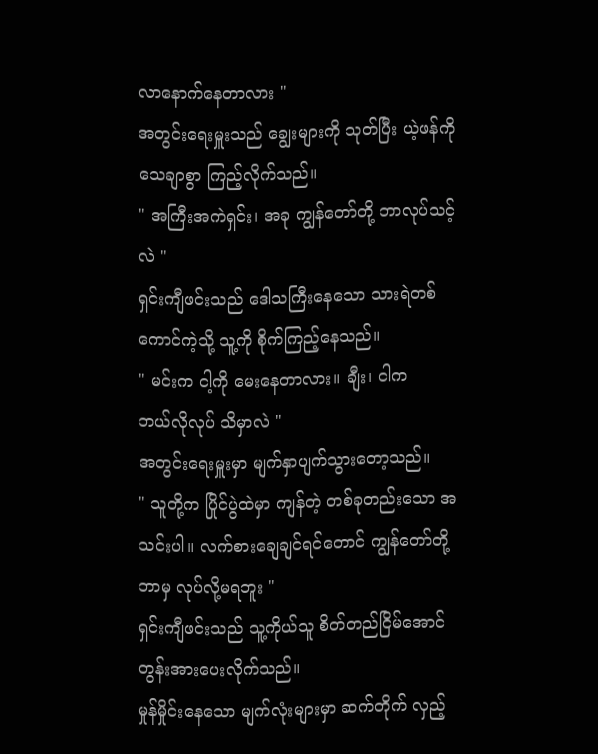လာနောက်နေတာလား "
အတွင်းရေးမှူးသည် ချွေးများကို သုတ်ပြီး ယဲ့ဖန်ကို သေချာစွာ ကြည့်လိုက်သည်။
" အကြီးအကဲရှင်း၊ အခု ကျွန်တော်တို့ ဘာလုပ်သင့်လဲ "
ရှင်းကျီဖင်းသည် ဒေါသကြီးနေသော သားရဲတစ်ကောင်ကဲ့သို့ သူ့ကို စိုက်ကြည့်နေသည်။
" မင်းက ငါ့ကို မေးနေတာလား။ ချီး၊ ငါက
ဘယ်လိုလုပ် သိမှာလဲ "
အတွင်းရေးမှူးမှာ မျက်နှာပျက်သွားတော့သည်။
" သူတို့က ပြိုင်ပွဲထဲမှာ ကျန်တဲ့ တစ်ခုတည်းသော အသင်းပါ။ လက်စားချေချင်ရင်တောင် ကျွန်တော်တို့ ဘာမှ လုပ်လို့မရဘူး "
ရှင်းကျီဖင်းသည် သူ့ကိုယ်သူ စိတ်တည်ငြိမ်အောင် တွန်းအားပေးလိုက်သည်။
မှုန်မှိုင်းနေသော မျက်လုံးများမှာ ဆက်တိုက် လှည့်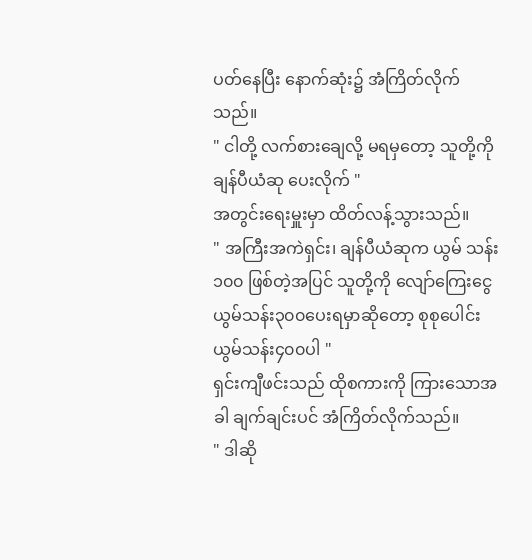ပတ်နေပြီး နောက်ဆုံး၌ အံကြိတ်လိုက်သည်။
" ငါတို့ လက်စားချေလို့ မရမှတော့ သူတို့ကို ချန်ပီယံဆု ပေးလိုက် "
အတွင်းရေးမှူးမှာ ထိတ်လန့်သွားသည်။
" အကြီးအကဲရှင်း၊ ချန်ပီယံဆုက ယွမ် သန်း၁၀၀ ဖြစ်တဲ့အပြင် သူတို့ကို လျော်ကြေးငွေ ယွမ်သန်း၃၀၀ပေးရမှာဆိုတော့ စုစုပေါင်း ယွမ်သန်း၄၀၀ပါ "
ရှင်းကျီဖင်းသည် ထိုစကားကို ကြားသောအခါ ချက်ချင်းပင် အံကြိတ်လိုက်သည်။
" ဒါဆို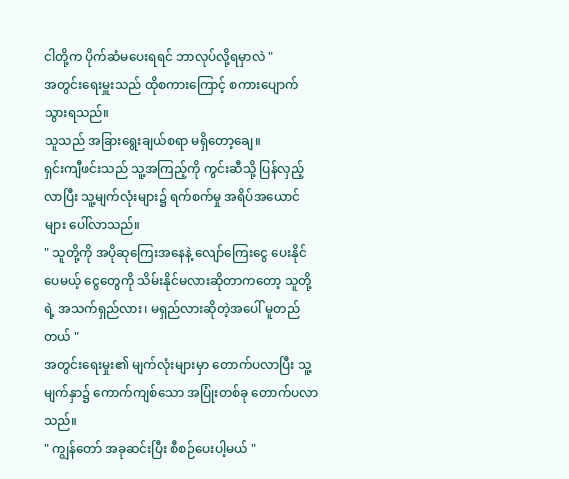ငါတို့က ပိုက်ဆံမပေးရရင် ဘာလုပ်လို့ရမှာလဲ "
အတွင်းရေးမှူးသည် ထိုစကားကြောင့် စကားပျောက်သွားရသည်။
သူသည် အခြားရွေးချယ်စရာ မရှိတော့ချေ။
ရှင်းကျီဖင်းသည် သူ့အကြည့်ကို ကွင်းဆီသို့ ပြန်လှည့်လာပြီး သူ့မျက်လုံးများ၌ ရက်စက်မှု အရိပ်အယောင်များ ပေါ်လာသည်။
" သူတို့ကို အပိုဆုကြေးအနေနဲ့ လျော်ကြေးငွေ ပေးနိုင်ပေမယ့် ငွေတွေကို သိမ်းနိုင်မလားဆိုတာကတော့ သူတို့ရဲ့ အသက်ရှည်လား၊ မရှည်လားဆိုတဲ့အပေါ် မူတည်တယ် "
အတွင်းရေးမှုး၏ မျက်လုံးများမှာ တောက်ပလာပြီး သူ့မျက်နှာ၌ ကောက်ကျစ်သော အပြုံးတစ်ခု တောက်ပလာသည်။
" ကျွန်တော် အခုဆင်းပြီး စီစဉ်ပေးပါ့မယ် "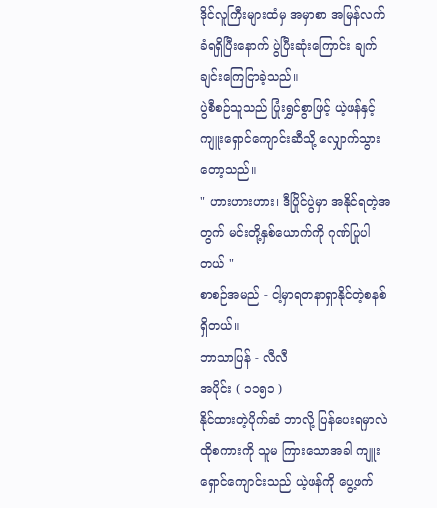ဒိုင်လူကြီးများထံမှ အမှာစာ အမြန်လက်ခံရရှိပြီးနောက် ပွဲပြီးဆုံးကြောင်း ချက်ချင်းကြေငြာခဲ့သည်။
ပွဲစီစဉ်သူသည် ပြုံးရွှင်စွာဖြင့် ယဲ့ဖန်နှင့် ကျူးရှောင်ကျောင်းဆီသို့ လျှောက်သွားတော့သည်။
" ဟားဟားဟား၊ ဒီပြိုင်ပွဲမှာ အနိုင်ရတဲ့အတွက် မင်းတို့နှစ်ယောက်ကို ဂုဏ်ပြုပါတယ် "
စာစဉ်အမည် - ငါ့မှာရတနာရှာနိုင်တဲ့စနစ်ရှိတယ်။
ဘာသာပြန် - လီလီ
အပိုင်း ( ၁၁၅၁ )
နိုင်ထားတဲ့ပိုက်ဆံ ဘာလို့ ပြန်ပေးရမှာလဲ
ထိုစကားကို သူမ ကြားသောအခါ ကျူးရှောင်ကျောင်းသည် ယဲ့ဖန်ကို ပွေ့ဖက်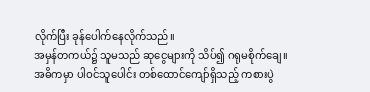လိုက်ပြီး ခုန်ပေါက်နေလိုက်သည်။
အမှန်တကယ်၌ သူမသည် ဆုငွေများကို သိပ်၍ ဂရုမစိုက်ချေ။
အဓိကမှာ ပါဝင်သူပေါင်း တစ်ထောင်ကျော်ရှိသည့် ကစားပွဲ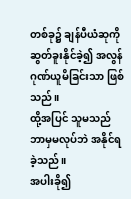တစ်ခု၌ ချန်ပီယံဆုကို ဆွတ်ခူးနိုင်ခဲ့၍ အလွန်ဂုဏ်ယူမိခြင်းသာ ဖြစ်သည်။
ထို့အပြင် သူမသည် ဘာမှမလုပ်ဘဲ အနိုင်ရခဲ့သည်။
အပါးခို၍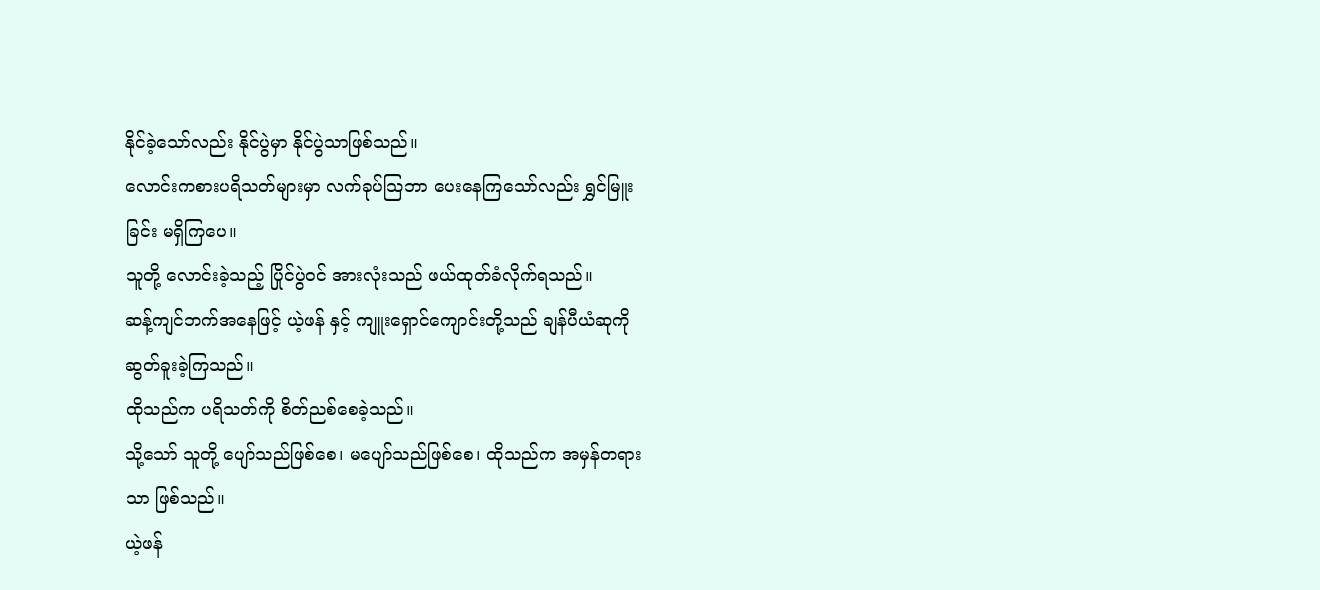နိုင်ခဲ့သော်လည်း နိုင်ပွဲမှာ နိုင်ပွဲသာဖြစ်သည်။
လောင်းကစားပရိသတ်များမှာ လက်ခုပ်သြဘာ ပေးနေကြသော်လည်း ရွှင်မြူးခြင်း မရှိကြပေ။
သူတို့ လောင်းခဲ့သည့် ပြိုင်ပွဲဝင် အားလုံးသည် ဖယ်ထုတ်ခံလိုက်ရသည်။
ဆန့်ကျင်ဘက်အနေဖြင့် ယဲ့ဖန် နှင့် ကျူးရှောင်ကျောင်းတို့သည် ချန်ပီယံဆုကို ဆွတ်ခူးခဲ့ကြသည်။
ထိုသည်က ပရိသတ်ကို စိတ်ညစ်စေခဲ့သည်။
သို့သော် သူတို့ ပျော်သည်ဖြစ်စေ၊ မပျော်သည်ဖြစ်စေ၊ ထိုသည်က အမှန်တရားသာ ဖြစ်သည်။
ယဲ့ဖန်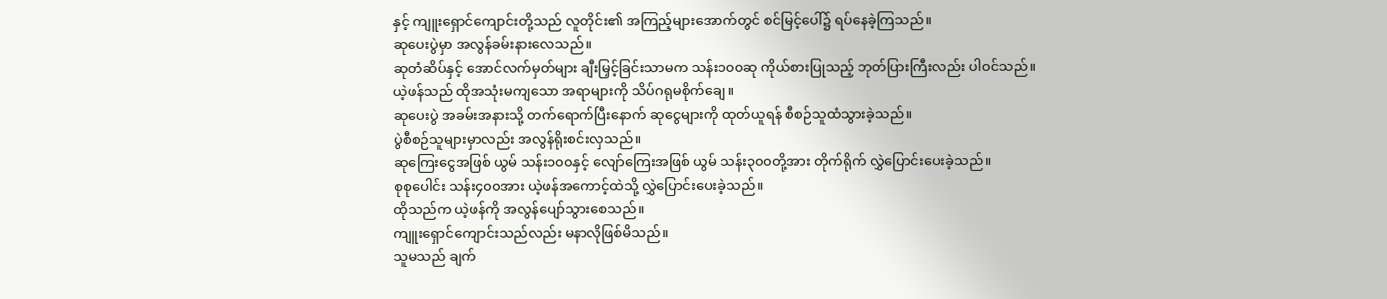နှင့် ကျူးရှောင်ကျောင်းတို့သည် လူတိုင်း၏ အကြည့်များအောက်တွင် စင်မြင့်ပေါ်၌ ရပ်နေခဲ့ကြသည်။
ဆုပေးပွဲမှာ အလွန်ခမ်းနားလေသည်။
ဆုတံဆိပ်နှင့် အောင်လက်မှတ်များ ချီးမြှင့်ခြင်းသာမက သန်း၁၀၀ဆု ကိုယ်စားပြုသည့် ဘုတ်ပြားကြီးလည်း ပါဝင်သည်။
ယဲ့ဖန်သည် ထိုအသုံးမကျသော အရာများကို သိပ်ဂရုမစိုက်ချေ။
ဆုပေးပွဲ အခမ်းအနားသို့ တက်ရောက်ပြီးနောက် ဆုငွေများကို ထုတ်ယူရန် စီစဉ်သူထံသွားခဲ့သည်။
ပွဲစီစဉ်သူများမှာလည်း အလွန်ရိုးစင်းလှသည်။
ဆုကြေးငွေအဖြစ် ယွမ် သန်း၁၀၀နှင့် လျော်ကြေးအဖြစ် ယွမ် သန်း၃၀၀တို့အား တိုက်ရိုက် လွှဲပြောင်းပေးခဲ့သည်။
စုစုပေါင်း သန်း၄၀၀အား ယဲ့ဖန်အကောင့်ထဲသို့ လွှဲပြောင်းပေးခဲ့သည်။
ထိုသည်က ယဲ့ဖန်ကို အလွန်ပျော်သွားစေသည်။
ကျူးရှောင်ကျောင်းသည်လည်း မနာလိုဖြစ်မိသည်။
သူမသည် ချက်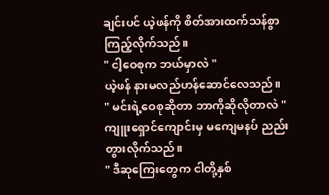ချင်းပင် ယဲ့ဖန်ကို စိတ်အားထက်သန်စွာ ကြည့်လိုက်သည်။
" ငါ့ဝေစုက ဘယ်မှာလဲ "
ယဲ့ဖန် နားမလည်ဟန်ဆောင်လေသည်။
" မင်းရဲ့ဝေစုဆိုတာ ဘာကိုဆိုလိုတာလဲ "
ကျူးရှောင်ကျောင်းမှ မကျေမနပ် ညည်းတွားလိုက်သည်။
" ဒီဆုကြေးတွေက ငါတို့နှစ်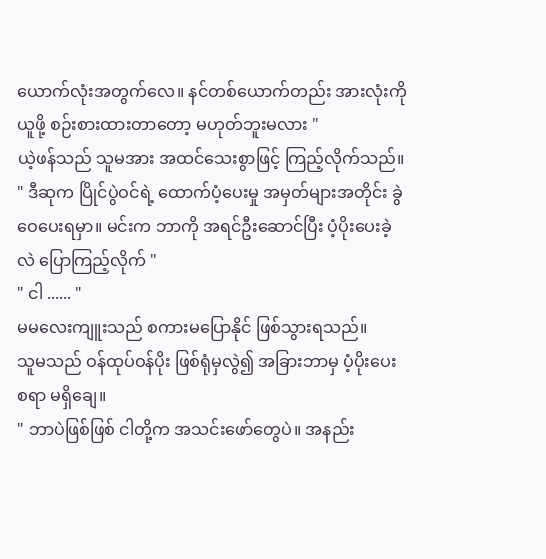ယောက်လုံးအတွက်လေ။ နင်တစ်ယောက်တည်း အားလုံးကို ယူဖို့ စဉ်းစားထားတာတော့ မဟုတ်ဘူးမလား "
ယဲ့ဖန်သည် သူမအား အထင်သေးစွာဖြင့် ကြည့်လိုက်သည်။
" ဒီဆုက ပြိုင်ပွဲဝင်ရဲ့ ထောက်ပံ့ပေးမှု အမှတ်များအတိုင်း ခွဲဝေပေးရမှာ။ မင်းက ဘာကို အရင်ဦးဆောင်ပြီး ပံ့ပိုးပေးခဲ့လဲ ပြောကြည့်လိုက် "
" ငါ ...... "
မမလေးကျူးသည် စကားမပြောနိုင် ဖြစ်သွားရသည်။
သူမသည် ဝန်ထုပ်ဝန်ပိုး ဖြစ်ရုံမှလွဲ၍ အခြားဘာမှ ပံ့ပိုးပေးစရာ မရှိချေ။
" ဘာပဲဖြစ်ဖြစ် ငါတို့က အသင်းဖော်တွေပဲ။ အနည်း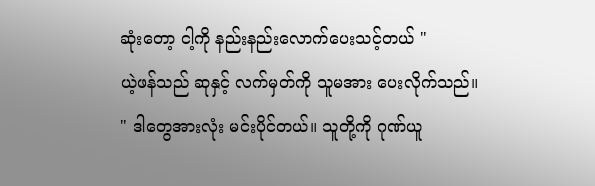ဆုံးတော့ ငါ့ကို နည်းနည်းလောက်ပေးသင့်တယ် "
ယဲ့ဖန်သည် ဆုနှင့် လက်မှတ်ကို သူမအား ပေးလိုက်သည်။
" ဒါတွေအားလုံး မင်းပိုင်တယ်။ သူတို့ကို ဂုဏ်ယူ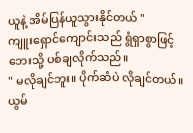ယူနဲ့ အိမ်ပြန်ယူသွားနိုင်တယ် "
ကျူးရှောင်ကျောင်းသည် ရွံရှာစွာဖြင့် ဘေးသို့ ပစ်ချလိုက်သည်။
" မလိုချင်ဘူး။ ပိုက်ဆံပဲ လိုချင်တယ်။ ယွမ်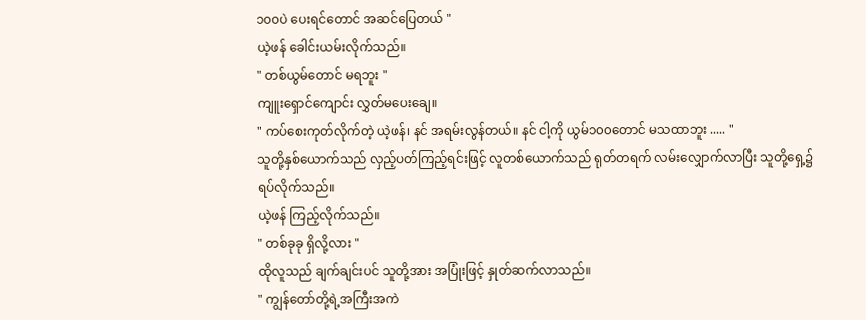၁၀၀ပဲ ပေးရင်တောင် အဆင်ပြေတယ် "
ယဲ့ဖန် ခေါင်းယမ်းလိုက်သည်။
" တစ်ယွမ်တောင် မရဘူး "
ကျူးရှောင်ကျောင်း လွှတ်မပေးချေ။
" ကပ်စေးကုတ်လိုက်တဲ့ ယဲ့ဖန်၊ နင် အရမ်းလွန်တယ်။ နင် ငါ့ကို ယွမ်၁၀၀တောင် မသထာဘူး ..... "
သူတို့နှစ်ယောက်သည် လှည့်ပတ်ကြည့်ရင်းဖြင့် လူတစ်ယောက်သည် ရုတ်တရက် လမ်းလျှောက်လာပြီး သူတို့ရှေ့၌ ရပ်လိုက်သည်။
ယဲ့ဖန် ကြည့်လိုက်သည်။
" တစ်ခုခု ရှိလို့လား "
ထိုလူသည် ချက်ချင်းပင် သူတို့အား အပြုံးဖြင့် နှုတ်ဆက်လာသည်။
" ကျွန်တော်တို့ရဲ့အကြီးအကဲ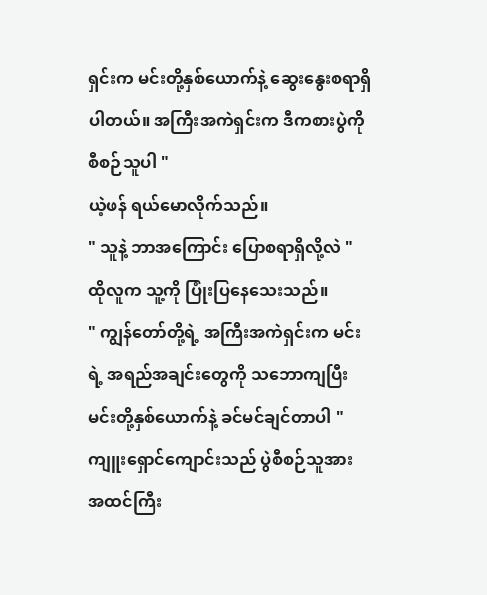ရှင်းက မင်းတို့နှစ်ယောက်နဲ့ ဆွေးနွေးစရာရှိပါတယ်။ အကြီးအကဲရှင်းက ဒီကစားပွဲကို စီစဉ်သူပါ "
ယဲ့ဖန် ရယ်မောလိုက်သည်။
" သူနဲ့ ဘာအကြောင်း ပြောစရာရှိလို့လဲ "
ထိုလူက သူ့ကို ပြုံးပြနေသေးသည်။
" ကျွန်တော်တို့ရဲ့ အကြီးအကဲရှင်းက မင်းရဲ့ အရည်အချင်းတွေကို သဘောကျပြီး မင်းတို့နှစ်ယောက်နဲ့ ခင်မင်ချင်တာပါ "
ကျူးရှောင်ကျောင်းသည် ပွဲစီစဉ်သူအား အထင်ကြီး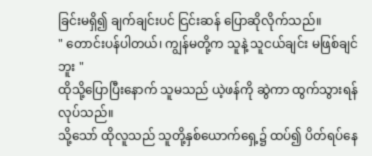ခြင်းမရှိ၍ ချက်ချင်းပင် ငြင်းဆန် ပြောဆိုလိုက်သည်။
" တောင်းပန်ပါတယ်၊ ကျွန်မတို့က သူနဲ့ သူငယ်ချင်း မဖြစ်ချင်ဘူး "
ထိုသို့ပြောပြီးနောက် သူမသည် ယဲ့ဖန်ကို ဆွဲကာ ထွက်သွားရန် လုပ်သည်။
သို့သော် ထိုလူသည် သူတို့နှစ်ယောက်ရှေ့၌ ထပ်၍ ပိတ်ရပ်နေ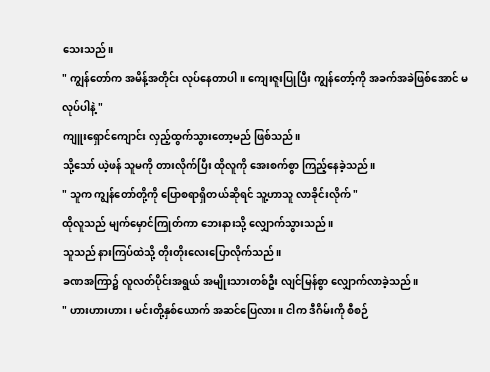သေးသည်။
" ကျွန်တော်က အမိန့်အတိုင်း လုပ်နေတာပါ။ ကျေးဇူးပြုပြီး ကျွန်တော့်ကို အခက်အခဲဖြစ်အောင် မလုပ်ပါနဲ့ "
ကျူးရှောင်ကျောင်း လှည့်ထွက်သွားတော့မည် ဖြစ်သည်။
သို့သော် ယဲ့ဖန် သူမကို တားလိုက်ပြီး ထိုလူကို အေးစက်စွာ ကြည့်နေခဲ့သည်။
" သူက ကျွန်တော်တို့ကို ပြောစရာရှိတယ်ဆိုရင် သူ့ဟာသူ လာခိုင်းလိုက် "
ထိုလူသည် မျက်မှောင်ကြုတ်ကာ ဘေးနားသို့ လျှောက်သွားသည်။
သူသည် နားကြပ်ထဲသို့ တိုးတိုးလေးပြောလိုက်သည်။
ခဏအကြာ၌ လူလတ်ပိုင်းအရွယ် အမျိုးသားတစ်ဦး လျင်မြန်စွာ လျှောက်လာခဲ့သည်။
" ဟားဟားဟား၊ မင်းတို့နှစ်ယောက် အဆင်ပြေလား။ ငါက ဒီဂိမ်းကို စီစဉ်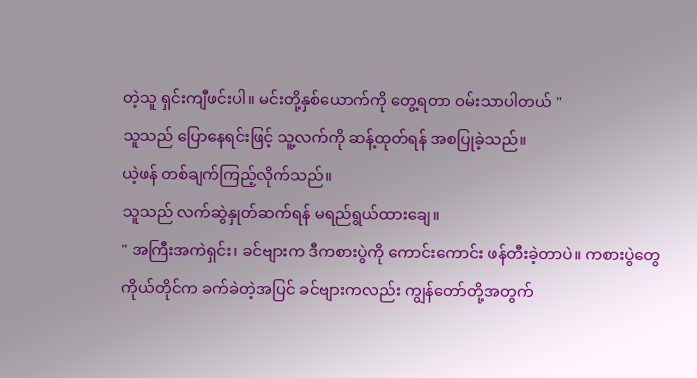တဲ့သူ ရှင်းကျီဖင်းပါ။ မင်းတို့နှစ်ယောက်ကို တွေ့ရတာ ဝမ်းသာပါတယ် "
သူသည် ပြောနေရင်းဖြင့် သူ့လက်ကို ဆန့်ထုတ်ရန် အစပြုခဲ့သည်။
ယဲ့ဖန် တစ်ချက်ကြည့်လိုက်သည်။
သူသည် လက်ဆွဲနှုတ်ဆက်ရန် မရည်ရွယ်ထားချေ။
" အကြီးအကဲရှင်း၊ ခင်ဗျားက ဒီကစားပွဲကို ကောင်းကောင်း ဖန်တီးခဲ့တာပဲ။ ကစားပွဲတွေကိုယ်တိုင်က ခက်ခဲတဲ့အပြင် ခင်ဗျားကလည်း ကျွန်တော်တို့အတွက်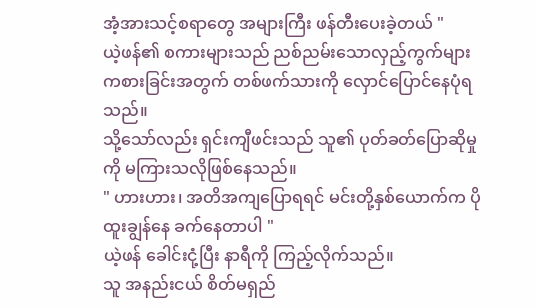အံ့အားသင့်စရာတွေ အများကြီး ဖန်တီးပေးခဲ့တယ် "
ယဲ့ဖန်၏ စကားများသည် ညစ်ညမ်းသောလှည့်ကွက်များ ကစားခြင်းအတွက် တစ်ဖက်သားကို လှောင်ပြောင်နေပုံရသည်။
သို့သော်လည်း ရှင်းကျီဖင်းသည် သူ၏ ပုတ်ခတ်ပြောဆိုမှုကို မကြားသလိုဖြစ်နေသည်။
" ဟားဟား၊ အတိအကျပြောရရင် မင်းတို့နှစ်ယောက်က ပိုထူးချွန်နေ ခက်နေတာပါ "
ယဲ့ဖန် ခေါင်းငုံ့ပြီး နာရီကို ကြည့်လိုက်သည်။
သူ အနည်းငယ် စိတ်မရှည်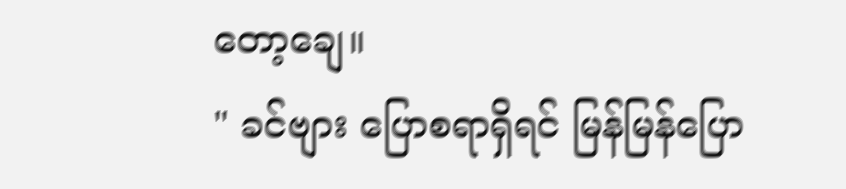တော့ချေ။
" ခင်ဗျား ပြောစရာရှိရင် မြန်မြန်ပြော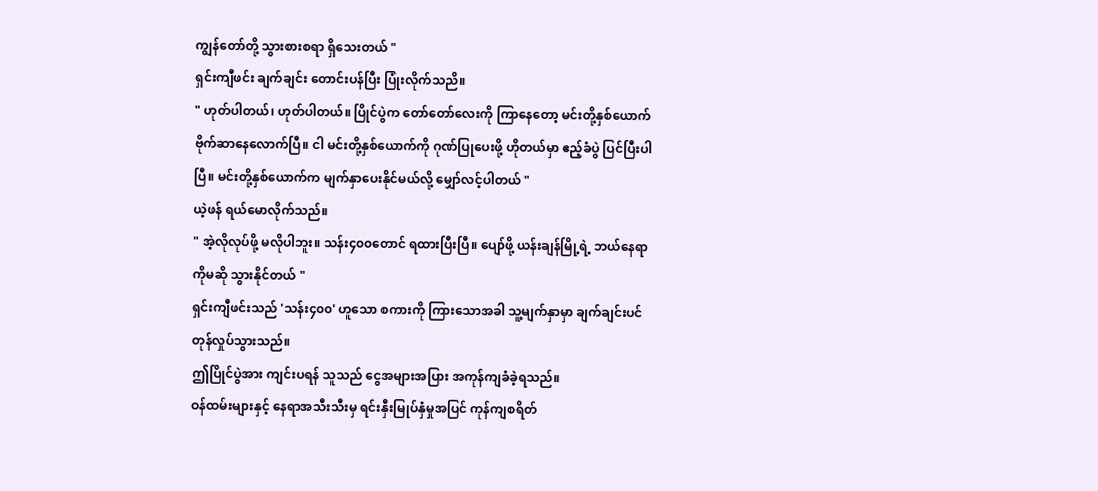ကျွန်တော်တို့ သွားစားစရာ ရှိသေးတယ် "
ရှင်းကျီဖင်း ချက်ချင်း တောင်းပန်ပြီး ပြုံးလိုက်သညိ။
" ဟုတ်ပါတယ်၊ ဟုတ်ပါတယ်။ ပြိုင်ပွဲက တော်တော်လေးကို ကြာနေတော့ မင်းတို့နှစ်ယောက် ဗိုက်ဆာနေလောက်ပြီ။ ငါ မင်းတို့နှစ်ယောက်ကို ဂုဏ်ပြုပေးဖို့ ဟိုတယ်မှာ ဧည့်ခံပွဲ ပြင်ပြီးပါပြီ။ မင်းတို့နှစ်ယောက်က မျက်နှာပေးနိုင်မယ်လို့ မျှော်လင့်ပါတယ် "
ယဲ့ဖန် ရယ်မောလိုက်သည်။
" အဲ့လိုလုပ်ဖို့ မလိုပါဘူး။ သန်း၄၀၀တောင် ရထားပြီးပြီ။ ပျော်ဖို့ ယန်းချန်မြို့ရဲ့ ဘယ်နေရာကိုမဆို သွားနိုင်တယ် "
ရှင်းကျီဖင်းသည် 'သန်း၄၀၀' ဟူသော စကားကို ကြားသောအခါ သူ့မျက်နှာမှာ ချက်ချင်းပင် တုန်လှုပ်သွားသည်။
ဤပြိုင်ပွဲအား ကျင်းပရန် သူသည် ငွေအများအပြား အကုန်ကျခံခဲ့ရသည်။
ဝန်ထမ်းများနှင့် နေရာအသီးသီးမှ ရင်းနှီးမြုပ်နှံမှုအပြင် ကုန်ကျစရိတ်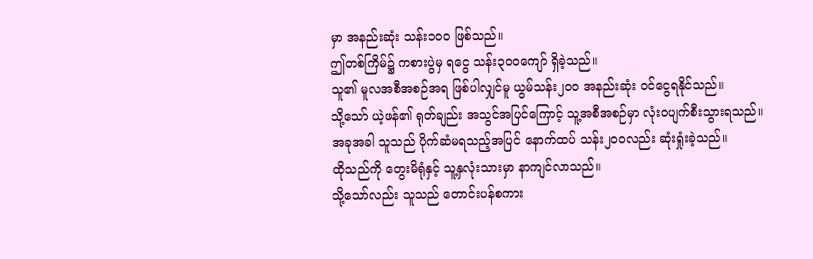မှာ အနည်းဆုံး သန်း၁၀၀ ဖြစ်သည်။
ဤတစ်ကြိမ်၌ ကစားပွဲမှ ရငွေ သန်း၃၀၀ကျော် ရှိခဲ့သည်။
သူ၏ မူလအစီအစဉ်အရ ဖြစ်ပါလျှင်မူ ယွမ်သန်း၂၀၀ အနည်းဆုံး ဝင်ငွေရနိုင်သည်။
သို့သော် ယဲ့ဖန်၏ ရုတ်ချည်း အသွင်အပြင်ကြောင့် သူ့အစီအစဉ်မှာ လုံးဝပျက်စီးသွားရသည်။
အခုအခါ သူသည် ပိုက်ဆံမရသည့်အပြင် နောက်ထပ် သန်း၂၀၀လည်း ဆုံးရှုံးခဲ့သည်။
ထိုသည်ကို တွေးမိရုံနှင့် သူ့နှလုံးသားမှာ နာကျင်လာသည်။
သို့သော်လည်း သူသည် တောင်းပန်စကား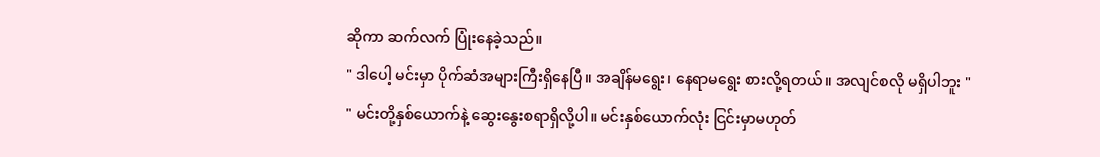ဆိုကာ ဆက်လက် ပြုံးနေခဲ့သည်။
" ဒါပေါ့ မင်းမှာ ပိုက်ဆံအများကြီးရှိနေပြီ။ အချိန်မရွေး၊ နေရာမရွေး စားလို့ရတယ်။ အလျင်စလို မရှိပါဘူး "
" မင်းတို့နှစ်ယောက်နဲ့ ဆွေးနွေးစရာရှိလို့ပါ။ မင်းနှစ်ယောက်လုံး ငြင်းမှာမဟုတ်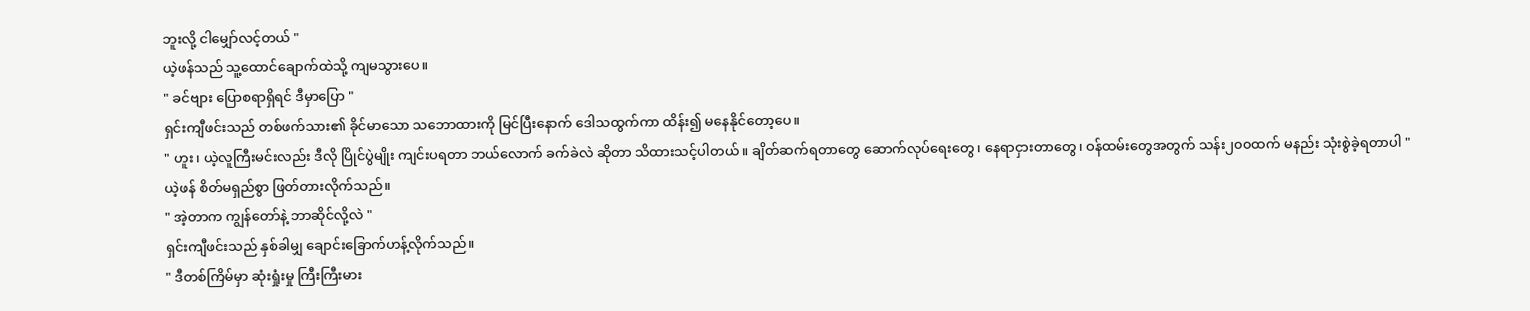ဘူးလို့ ငါမျှော်လင့်တယ် "
ယဲ့ဖန်သည် သူ့ထောင်ချောက်ထဲသို့ ကျမသွားပေ။
" ခင်ဗျား ပြောစရာရှိရင် ဒီမှာပြော "
ရှင်းကျီဖင်းသည် တစ်ဖက်သား၏ ခိုင်မာသော သဘောထားကို မြင်ပြီးနောက် ဒေါသထွက်ကာ ထိန်း၍ မနေနိုင်တော့ပေ။
" ဟူး၊ ယဲ့လူကြီးမင်းလည်း ဒီလို ပြိုင်ပွဲမျိုး ကျင်းပရတာ ဘယ်လောက် ခက်ခဲလဲ ဆိုတာ သိထားသင့်ပါတယ်။ ချိတ်ဆက်ရတာတွေ ဆောက်လုပ်ရေးတွေ၊ နေရာငှားတာတွေ၊ ဝန်ထမ်းတွေအတွက် သန်း၂၀၀ထက် မနည်း သုံးစွဲခဲ့ရတာပါ "
ယဲ့ဖန် စိတ်မရှည်စွာ ဖြတ်တားလိုက်သည်။
" အဲ့တာက ကျွန်တော်နဲ့ ဘာဆိုင်လို့လဲ "
ရှင်းကျီဖင်းသည် နှစ်ခါမျှ ချောင်းခြောက်ဟန့်လိုက်သည်။
" ဒီတစ်ကြိမ်မှာ ဆုံးရှုံးမှု ကြီးကြီးမား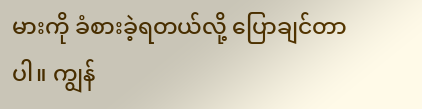မားကို ခံစားခဲ့ရတယ်လို့ ပြောချင်တာပါ။ ကျွန်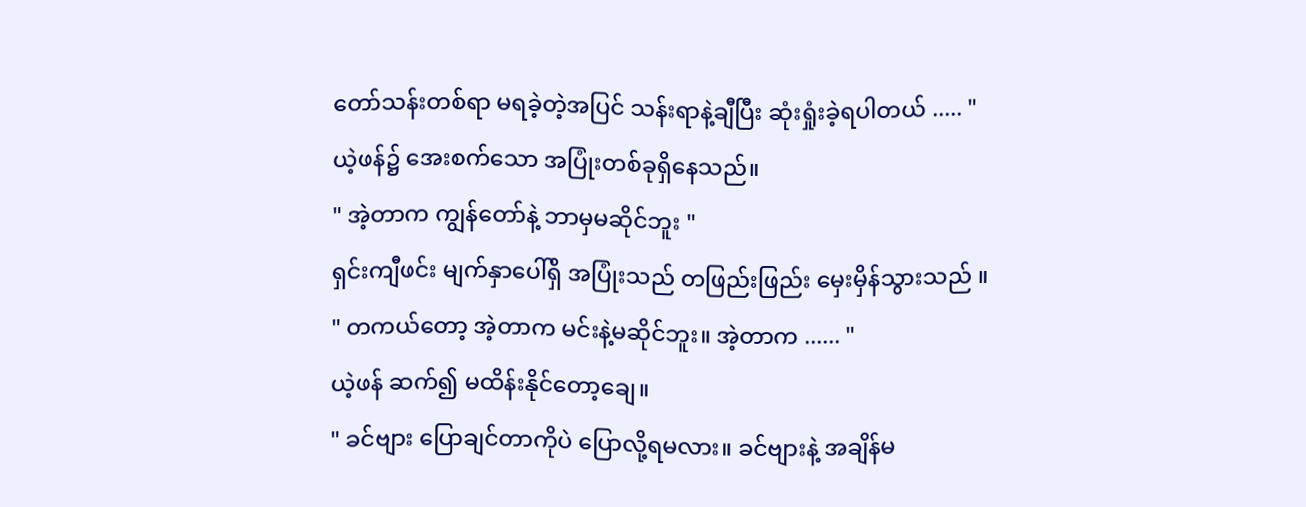တော်သန်းတစ်ရာ မရခဲ့တဲ့အပြင် သန်းရာနဲ့ချီပြီး ဆုံးရှုံးခဲ့ရပါတယ် ..... "
ယဲ့ဖန်၌ အေးစက်သော အပြုံးတစ်ခုရှိနေသည်။
" အဲ့တာက ကျွန်တော်နဲ့ ဘာမှမဆိုင်ဘူး "
ရှင်းကျီဖင်း မျက်နှာပေါ်ရှိ အပြုံးသည် တဖြည်းဖြည်း မှေးမှိန်သွားသည် ။
" တကယ်တော့ အဲ့တာက မင်းနဲ့မဆိုင်ဘူး။ အဲ့တာက ...... "
ယဲ့ဖန် ဆက်၍ မထိန်းနိုင်တော့ချေ။
" ခင်ဗျား ပြောချင်တာကိုပဲ ပြောလို့ရမလား။ ခင်ဗျားနဲ့ အချိန်မ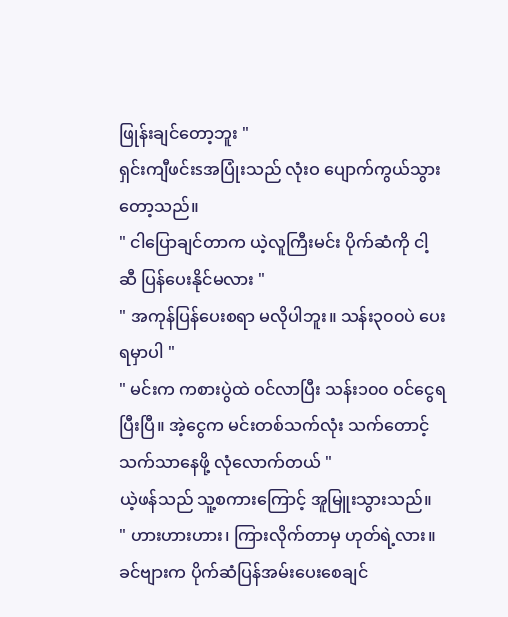ဖြုန်းချင်တော့ဘူး "
ရှင်းကျီဖင်းsအပြုံးသည် လုံးဝ ပျောက်ကွယ်သွားတော့သည်။
" ငါပြောချင်တာက ယဲ့လူကြီးမင်း ပိုက်ဆံကို ငါ့ဆီ ပြန်ပေးနိုင်မလား "
" အကုန်ပြန်ပေးစရာ မလိုပါဘူး။ သန်း၃၀၀ပဲ ပေးရမှာပါ "
" မင်းက ကစားပွဲထဲ ဝင်လာပြီး သန်း၁၀၀ ဝင်ငွေရပြီးပြီ။ အဲ့ငွေက မင်းတစ်သက်လုံး သက်တောင့်သက်သာနေဖို့ လုံလောက်တယ် "
ယဲ့ဖန်သည် သူ့စကားကြောင့် အူမြူးသွားသည်။
" ဟားဟားဟား၊ ကြားလိုက်တာမှ ဟုတ်ရဲ့လား။ ခင်ဗျားက ပိုက်ဆံပြန်အမ်းပေးစေချင်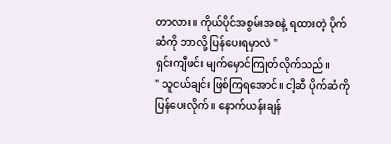တာလား။ ကိုယ်ပိုင်အစွမ်းအစနဲ့ ရထားတဲ့ ပိုက်ဆံကို ဘာလို့ ပြန်ပေးရမှာလဲ "
ရှင်းကျီဖင်း မျက်မှောင်ကြုတ်လိုက်သည်။
" သူငယ်ချင်း ဖြစ်ကြရအောင်။ ငါ့ဆီ ပိုက်ဆံကို ပြန်ပေးလိုက်။ နောက်ယန်းချန်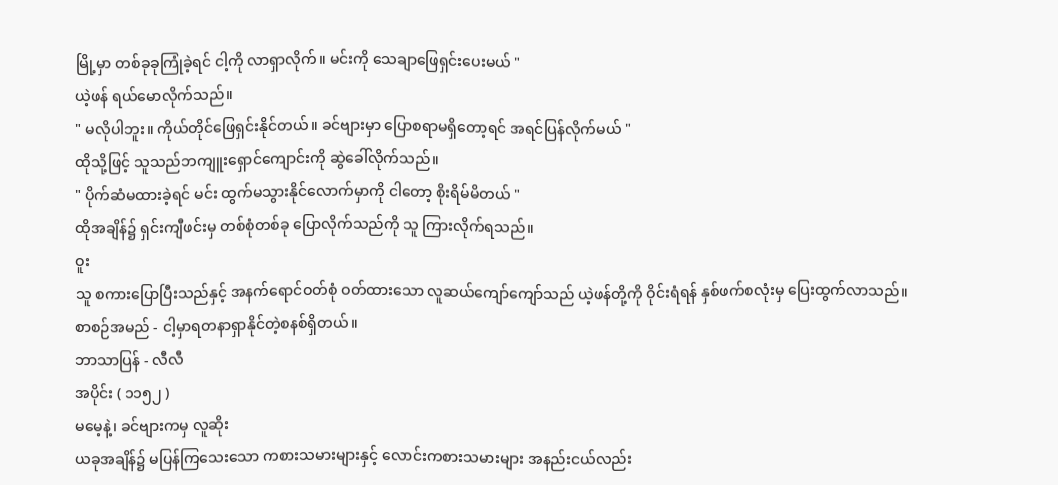မြို့မှာ တစ်ခုခုကြုံခဲ့ရင် ငါ့ကို လာရှာလိုက်။ မင်းကို သေချာဖြေရှင်းပေးမယ် "
ယဲ့ဖန် ရယ်မောလိုက်သည်။
" မလိုပါဘူး။ ကိုယ်တိုင်ဖြေရှင်းနိုင်တယ်။ ခင်ဗျားမှာ ပြောစရာမရှိတော့ရင် အရင်ပြန်လိုက်မယ် "
ထိုသို့ဖြင့် သူသည်ဘကျူးရှောင်ကျောင်းကို ဆွဲခေါ်လိုက်သည်။
" ပိုက်ဆံမထားခဲ့ရင် မင်း ထွက်မသွားနိုင်လောက်မှာကို ငါတော့ စိုးရိမ်မိတယ် "
ထိုအချိန်၌ ရှင်းကျီဖင်းမှ တစ်စုံတစ်ခု ပြောလိုက်သည်ကို သူ ကြားလိုက်ရသည်။
ဝူး
သူ စကားပြောပြီးသည်နှင့် အနက်ရောင်ဝတ်စုံ ဝတ်ထားသော လူဆယ်ကျော်ကျော်သည် ယဲ့ဖန်တို့ကို ဝိုင်းရံရန် နှစ်ဖက်စလုံးမှ ပြေးထွက်လာသည်။
စာစဉ်အမည် - ငါ့မှာရတနာရှာနိုင်တဲ့စနစ်ရှိတယ်။
ဘာသာပြန် - လီလီ
အပိုင်း ( ၁၁၅၂ )
မမေ့နဲ့၊ ခင်ဗျားကမှ လူဆိုး
ယခုအချိန်၌ မပြန်ကြသေးသော ကစားသမားများနှင့် လောင်းကစားသမားများ အနည်းငယ်လည်း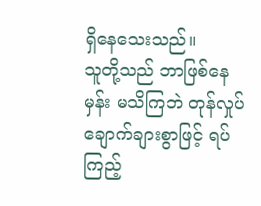ရှိနေသေးသည်။
သူတို့သည် ဘာဖြစ်နေမှန်း မသိကြဘဲ တုန်လှုပ်ချောက်ချားစွာဖြင့် ရပ်ကြည့်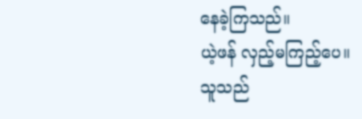နေခဲ့ကြသည်။
ယဲ့ဖန် လှည့်မကြည့်ပေ။
သူသည်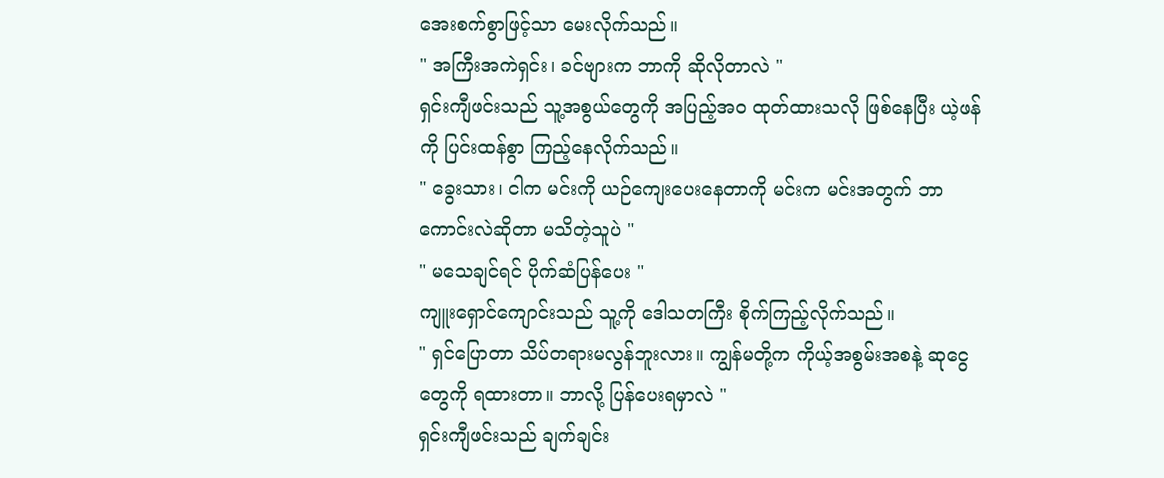အေးစက်စွာဖြင့်သာ မေးလိုက်သည်။
" အကြီးအကဲရှင်း၊ ခင်ဗျားက ဘာကို ဆိုလိုတာလဲ "
ရှင်းကျီဖင်းသည် သူ့အစွယ်တွေကို အပြည့်အ၀ ထုတ်ထားသလို ဖြစ်နေပြီး ယဲ့ဖန်ကို ပြင်းထန်စွာ ကြည့်နေလိုက်သည်။
" ခွေးသား၊ ငါက မင်းကို ယဉ်ကျေးပေးနေတာကို မင်းက မင်းအတွက် ဘာကောင်းလဲဆိုတာ မသိတဲ့သူပဲ "
" မသေချင်ရင် ပိုက်ဆံပြန်ပေး "
ကျူးရှောင်ကျောင်းသည် သူ့ကို ဒေါသတကြီး စိုက်ကြည့်လိုက်သည်။
" ရှင်ပြောတာ သိပ်တရားမလွန်ဘူးလား။ ကျွန်မတို့က ကိုယ့်အစွမ်းအစနဲ့ ဆုငွေတွေကို ရထားတာ။ ဘာလို့ ပြန်ပေးရမှာလဲ "
ရှင်းကျီဖင်းသည် ချက်ချင်း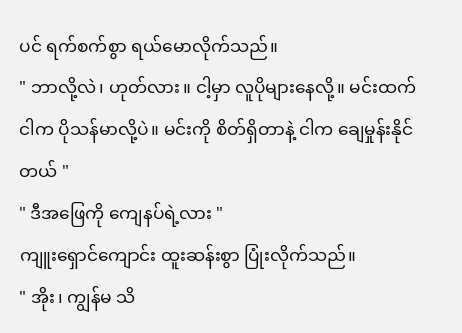ပင် ရက်စက်စွာ ရယ်မောလိုက်သည်။
" ဘာလို့လဲ၊ ဟုတ်လား။ ငါ့မှာ လူပိုများနေလို့။ မင်းထက်ငါက ပိုသန်မာလို့ပဲ။ မင်းကို စိတ်ရှိတာနဲ့ ငါက ချေမှုန်းနိုင်တယ် "
" ဒီအဖြေကို ကျေနပ်ရဲ့လား "
ကျူးရှောင်ကျောင်း ထူးဆန်းစွာ ပြုံးလိုက်သည်။
" အိုး၊ ကျွန်မ သိ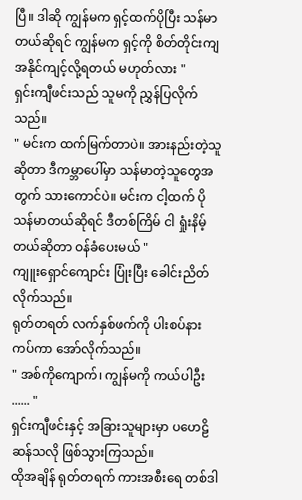ပြီ။ ဒါဆို ကျွန်မက ရှင့်ထက်ပိုပြီး သန်မာတယ်ဆိုရင် ကျွန်မက ရှင့်ကို စိတ်တိုင်းကျ အနိုင်ကျင့်လို့ရတယ် မဟုတ်လား "
ရှင်းကျီဖင်းသည် သူမကို ညွှန်ပြလိုက်သည်။
" မင်းက ထက်မြက်တာပဲ။ အားနည်းတဲ့သူဆိုတာ ဒီကမ္ဘာပေါ်မှာ သန်မာတဲ့သူတွေအတွက် သားကောင်ပဲ။ မင်းက ငါ့ထက် ပိုသန်မာတယ်ဆိုရင် ဒီတစ်ကြိမ် ငါ ရှုံးနိမ့်တယ်ဆိုတာ ဝန်ခံပေးမယ် "
ကျူးရှောင်ကျောင်း ပြုံးပြီး ခေါင်းညိတ်လိုက်သည်။
ရုတ်တရတ် လက်နှစ်ဖက်ကို ပါးစပ်နားကပ်ကာ အော်လိုက်သည်။
" အစ်ကိုကျောက်၊ ကျွန်မကို ကယ်ပါဦး ...... "
ရှင်းကျီဖင်းနှင့် အခြားသူများမှာ ပဟေဠိဆန်သလို ဖြစ်သွားကြသည်။
ထိုအချိန် ရုတ်တရက် ကားအစီးရေ တစ်ဒါ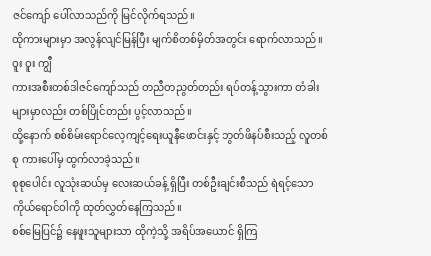ဇင်ကျော် ပေါ်လာသည်ကို မြင်လိုက်ရသည်။
ထိုကားများမှာ အလွန်လျင်မြန်ပြီး မျက်စိတစ်မှိတ်အတွင်း ရောက်လာသည်။
ဝူး ဝူး ကျွီ
ကားအစီးတစ်ဒါဇင်ကျော်သည် တညီတညွတ်တည်း ရပ်တန့်သွားကာ တံခါးများမှာလည်း တစ်ပြိုင်တည်း ပွင့်လာသည်။
ထို့နောက် စစ်စိမ်းရောင်လေ့ကျင့်ရေးယူနီဖောင်းနှင့် ဘွတ်ဖိနပ်စီးသည့် လူတစ်စု ကားပေါ်မှ ထွက်လာခဲ့သည်။
စုစုပေါင်း လူသုံးဆယ်မှ လေးဆယ်ခန့် ရှိပြီး တစ်ဦးချင်းစီသည် ရဲရင့်သော ကိုယ်ရောင်ဝါကို ထုတ်လွှတ်နေကြသည်။
စစ်မြေပြင်၌ နေဖူးသူများသာ ထိုကဲ့သို့ အရိပ်အယောင် ရှိကြ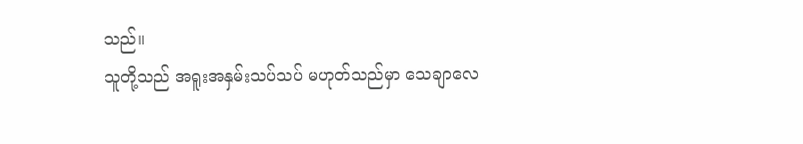သည်။
သူတို့သည် အရူးအနှမ်းသပ်သပ် မဟုတ်သည်မှာ သေချာလေ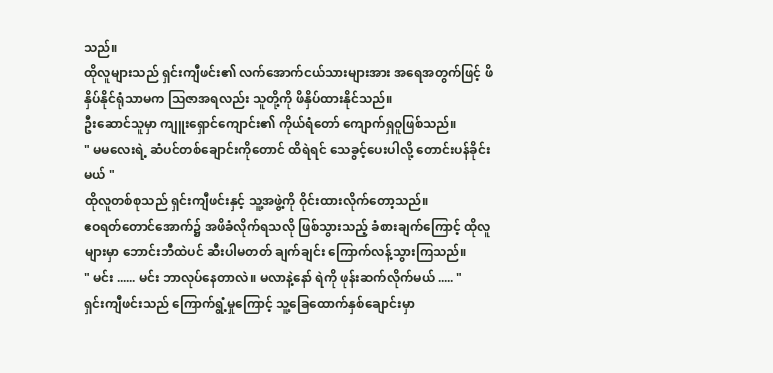သည်။
ထိုလူများသည် ရှင်းကျီဖင်း၏ လက်အောက်ငယ်သားများအား အရေအတွက်ဖြင့် ဖိနှိပ်နိုင်ရုံသာမက ဩဇာအရလည်း သူတို့ကို ဖိနှိပ်ထားနိုင်သည်။
ဦးဆောင်သူမှာ ကျူးရှောင်ကျောင်း၏ ကိုယ်ရံတော် ကျောက်ရှဝူဖြစ်သည်။
" မမလေးရဲ့ ဆံပင်တစ်ချောင်းကိုတောင် ထိရဲရင် သေခွင့်ပေးပါလို့ တောင်းပန်ခိုင်းမယ် "
ထိုလူတစ်စုသည် ရှင်းကျီဖင်းနှင့် သူ့အဖွဲ့ကို ဝိုင်းထားလိုက်တော့သည်။
ဧဝရတ်တောင်အောက်၌ အဖိခံလိုက်ရသလို ဖြစ်သွားသည့် ခံစားချက်ကြောင့် ထိုလူများမှာ ဘောင်းဘီထဲပင် ဆီးပါမတတ် ချက်ချင်း ကြောက်လန့်သွားကြသည်။
" မင်း ...... မင်း ဘာလုပ်နေတာလဲ။ မလာနဲ့နော် ရဲကို ဖုန်းဆက်လိုက်မယ် ..... "
ရှင်းကျီဖင်းသည် ကြောက်ရွံ့မှုကြောင့် သူ့ခြေထောက်နှစ်ချောင်းမှာ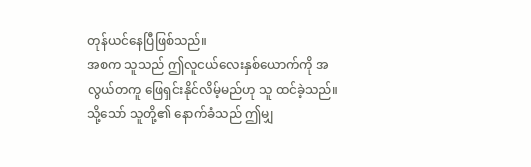တုန်ယင်နေပြီဖြစ်သည်။
အစက သူသည် ဤလူငယ်လေးနှစ်ယောက်ကို အလွယ်တကူ ဖြေရှင်းနိုင်လိမ့်မည်ဟု သူ ထင်ခဲ့သည်။
သို့သော် သူတို့၏ နောက်ခံသည် ဤမျှ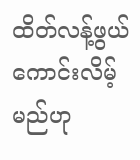ထိတ်လန့်ဖွယ်ကောင်းလိမ့်မည်ဟု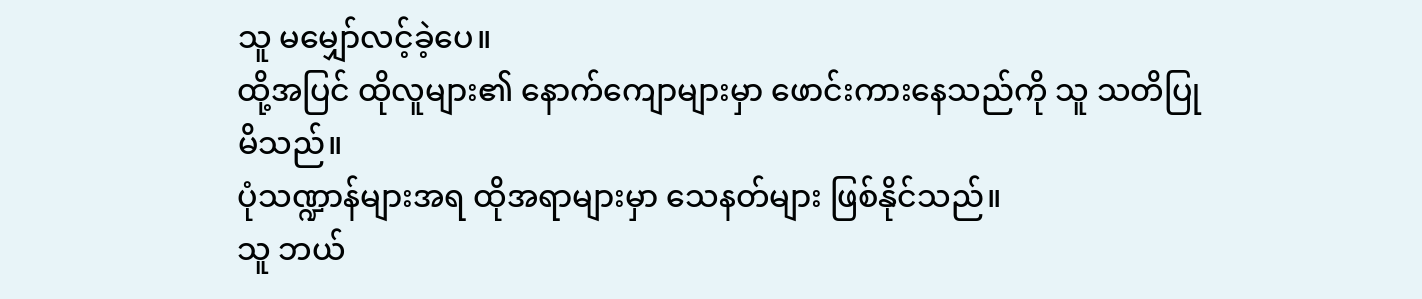သူ မမျှော်လင့်ခဲ့ပေ။
ထို့အပြင် ထိုလူများ၏ နောက်ကျောများမှာ ဖောင်းကားနေသည်ကို သူ သတိပြုမိသည်။
ပုံသဏ္ဍာန်များအရ ထိုအရာများမှာ သေနတ်များ ဖြစ်နိုင်သည်။
သူ ဘယ်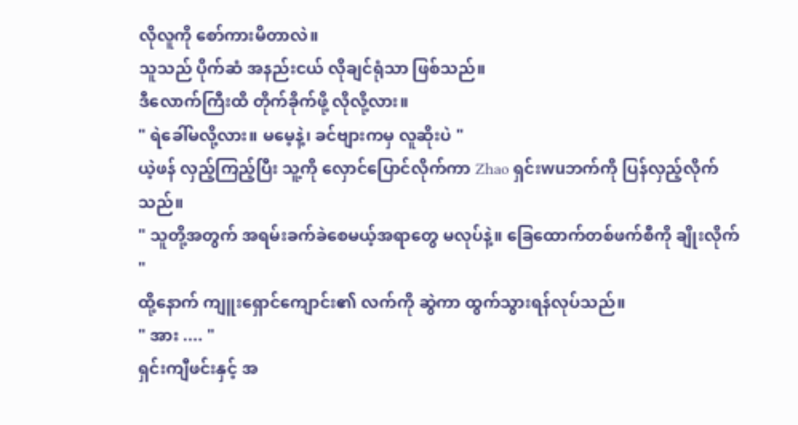လိုလူကို စော်ကားမိတာလဲ။
သူသည် ပိုက်ဆံ အနည်းငယ် လိုချင်ရုံသာ ဖြစ်သည်။
ဒီလောက်ကြီးထိ တိုက်ခိုက်ဖို့ လိုလို့လား။
" ရဲခေါ်မလို့လား။ မမေ့နဲ့၊ ခင်ဗျားကမှ လူဆိုးပဲ "
ယဲ့ဖန် လှည့်ကြည့်ပြီး သူ့ကို လှောင်ပြောင်လိုက်ကာ Zhao ရှင်းwuဘက်ကို ပြန်လှည့်လိုက်သည်။
" သူတို့အတွက် အရမ်းခက်ခဲစေမယ့်အရာတွေ မလုပ်နဲ့။ ခြေထောက်တစ်ဖက်စီကို ချိုးလိုက် "
ထို့နောက် ကျူးရှောင်ကျောင်း၏ လက်ကို ဆွဲကာ ထွက်သွားရန်လုပ်သည်။
" အား .... "
ရှင်းကျီဖင်းနှင့် အ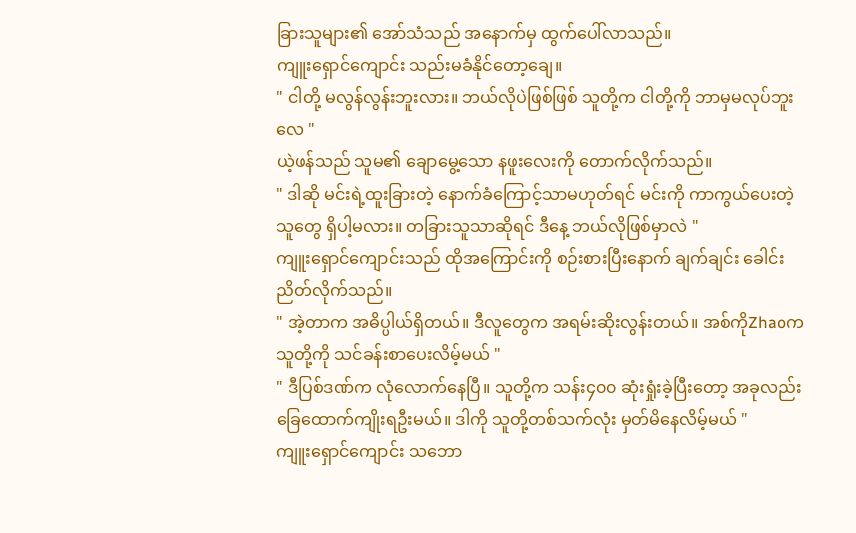ခြားသူများ၏ အော်သံသည် အနောက်မှ ထွက်ပေါ်လာသည်။
ကျူးရှောင်ကျောင်း သည်းမခံနိုင်တော့ချေ။
" ငါတို့ မလွန်လွန်းဘူးလား။ ဘယ်လိုပဲဖြစ်ဖြစ် သူတို့က ငါတို့ကို ဘာမှမလုပ်ဘူးလေ "
ယဲ့ဖန်သည် သူမ၏ ချောမွေ့သော နဖူးလေးကို တောက်လိုက်သည်။
" ဒါဆို မင်းရဲ့ထူးခြားတဲ့ နောက်ခံကြောင့်သာမဟုတ်ရင် မင်းကို ကာကွယ်ပေးတဲ့သူတွေ ရှိပါ့မလား။ တခြားသူသာဆိုရင် ဒီနေ့ ဘယ်လိုဖြစ်မှာလဲ "
ကျူးရှောင်ကျောင်းသည် ထိုအကြောင်းကို စဉ်းစားပြီးနောက် ချက်ချင်း ခေါင်းညိတ်လိုက်သည်။
" အဲ့တာက အဓိပ္ပါယ်ရှိတယ်။ ဒီလူတွေက အရမ်းဆိုးလွန်းတယ်။ အစ်ကိုZhaoက သူတို့ကို သင်ခန်းစာပေးလိမ့်မယ် "
" ဒီပြစ်ဒဏ်က လုံလောက်နေပြီ။ သူတို့က သန်း၄၀၀ ဆုံးရှုံးခဲ့ပြီးတော့ အခုလည်း ခြေထောက်ကျိုးရဦးမယ်။ ဒါကို သူတို့တစ်သက်လုံး မှတ်မိနေလိမ့်မယ် "
ကျူးရှောင်ကျောင်း သဘော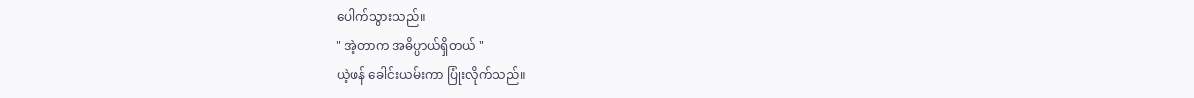ပေါက်သွားသည်။
" အဲ့တာက အဓိပ္ပာယ်ရှိတယ် "
ယဲ့ဖန် ခေါင်းယမ်းကာ ပြုံးလိုက်သည်။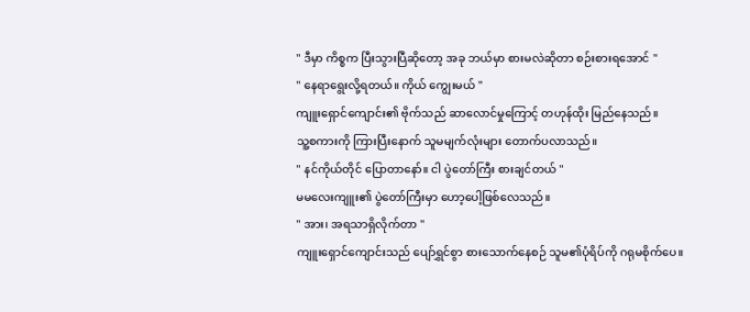" ဒီမှာ ကိစ္စက ပြီးသွားပြီဆိုတော့ အခု ဘယ်မှာ စားမလဲဆိုတာ စဉ်းစားရအောင် "
" နေရာရွေးလို့ရတယ်။ ကိုယ် ကျွေးမယ် "
ကျူးရှောင်ကျောင်း၏ ဗိုက်သည် ဆာလောင်မှုကြောင့် တဟုန်ထိုး မြည်နေသည်။
သူ့စကားကို ကြားပြီးနောက် သူမမျက်လုံးများ တောက်ပလာသည်။
" နင်ကိုယ်တိုင် ပြောတာနော်။ ငါ ပွဲတော်ကြီး စားချင်တယ် "
မမလေးကျူး၏ ပွဲတော်ကြီးမှာ ဟော့ပေါ့ဖြစ်လေသည်။
" အား၊ အရသာရှိလိုက်တာ "
ကျူးရှောင်ကျောင်းသည် ပျော်ရွှင်စွာ စားသောက်နေစဉ် သူမ၏ပုံရိပ်ကို ဂရုမစိုက်ပေ။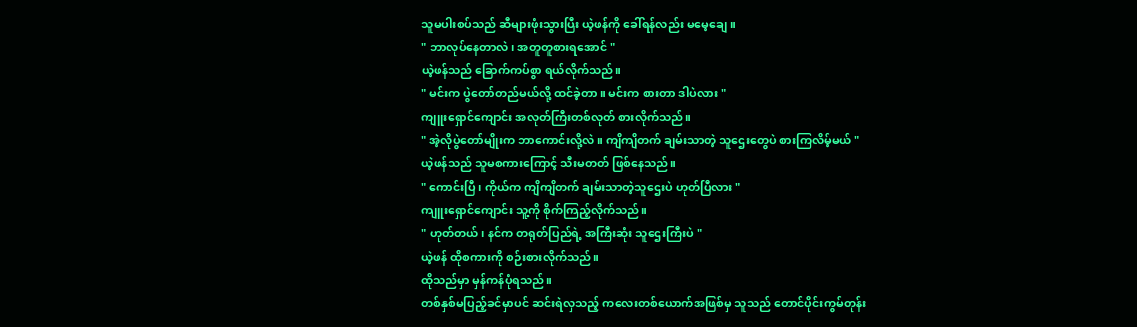သူမပါးစပ်သည် ဆီများဖုံးသွားပြီး ယဲ့ဖန်ကို ခေါ်ရန်လည်း မမေ့ချေ။
" ဘာလုပ်နေတာလဲ၊ အတူတူစားရအောင် "
ယဲ့ဖန်သည် ခြောက်ကပ်စွာ ရယ်လိုက်သည်။
" မင်းက ပွဲတော်တည်မယ်လို့ ထင်ခဲ့တာ။ မင်းက စားတာ ဒါပဲလား "
ကျူးရှောင်ကျောင်း အလုတ်ကြီးတစ်လုတ် စားလိုက်သည်။
" အဲ့လိုပွဲတော်မျိုးက ဘာကောင်းလို့လဲ။ ကျိကျိတက် ချမ်းသာတဲ့ သူဌေးတွေပဲ စားကြလိမ့်မယ် "
ယဲ့ဖန်သည် သူမစကားကြောင့် သီးမတတ် ဖြစ်နေသည်။
" ကောင်းပြီ၊ ကိုယ်က ကျိကျိတက် ချမ်းသာတဲ့သူဌေးပဲ ဟုတ်ပြီလား "
ကျူးရှောင်ကျောင်း သူ့ကို စိုက်ကြည့်လိုက်သည်။
" ဟုတ်တယ်၊ နင်က တရုတ်ပြည်ရဲ့ အကြီးဆုံး သူဌေးကြီးပဲ "
ယဲ့ဖန် ထိုစကားကို စဉ်းစားလိုက်သည်။
ထိုသည်မှာ မှန်ကန်ပုံရသည်။
တစ်နှစ်မပြည့်ခင်မှာပင် ဆင်းရဲလှသည့် ကလေးတစ်ယောက်အဖြစ်မှ သူသည် တောင်ပိုင်းကွမ်တုန်း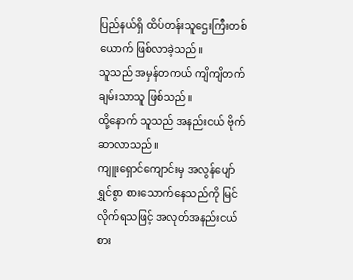ပြည်နယ်ရှိ ထိပ်တန်းသူဌေးကြီးတစ်ယောက် ဖြစ်လာခဲ့သည်။
သူသည် အမှန်တကယ် ကျိကျိတက် ချမ်းသာသူ ဖြစ်သည်။
ထို့နောက် သူသည် အနည်းငယ် ဗိုက်ဆာလာသည်။
ကျူးရှောင်ကျောင်းမှ အလွန်ပျော်ရွှင်စွာ စားသောက်နေသည်ကို မြင်လိုက်ရသဖြင့် အလုတ်အနည်းငယ် စား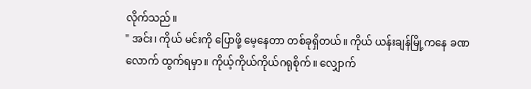လိုက်သည်။
" အင်း၊ ကိုယ် မင်းကို ပြောဖို့ မေ့နေတာ တစ်ခုရှိတယ်။ ကိုယ် ယန်းချန်မြို့ကနေ ခဏလောက် ထွက်ရမှာ။ ကိုယ့်ကိုယ်ကိုယ်ဂရုစိုက်။ လျှောက်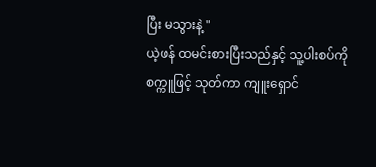ပြီး မသွားနဲ့ "
ယဲ့ဖန် ထမင်းစားပြီးသည်နှင့် သူ့ပါးစပ်ကို စက္ကူဖြင့် သုတ်ကာ ကျူးရှောင်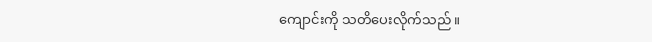ကျောင်းကို သတိပေးလိုက်သည်။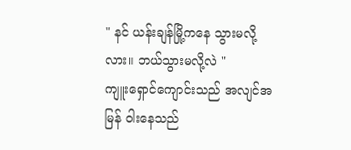" နင် ယန်းချန်မြို့ကနေ သွားမလို့လား။ ဘယ်သွားမလို့လဲ "
ကျူးရှောင်ကျောင်းသည် အလျင်အမြန် ဝါးနေသည်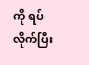ကို ရပ်လိုက်ပြီး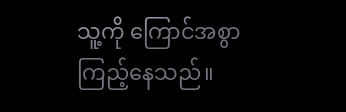သူ့ကို ကြောင်အစွာ ကြည့်နေသည်။